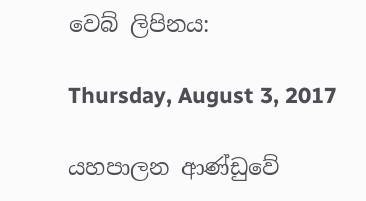වෙබ් ලිපිනය:

Thursday, August 3, 2017

යහපාලන ආණ්ඩුවේ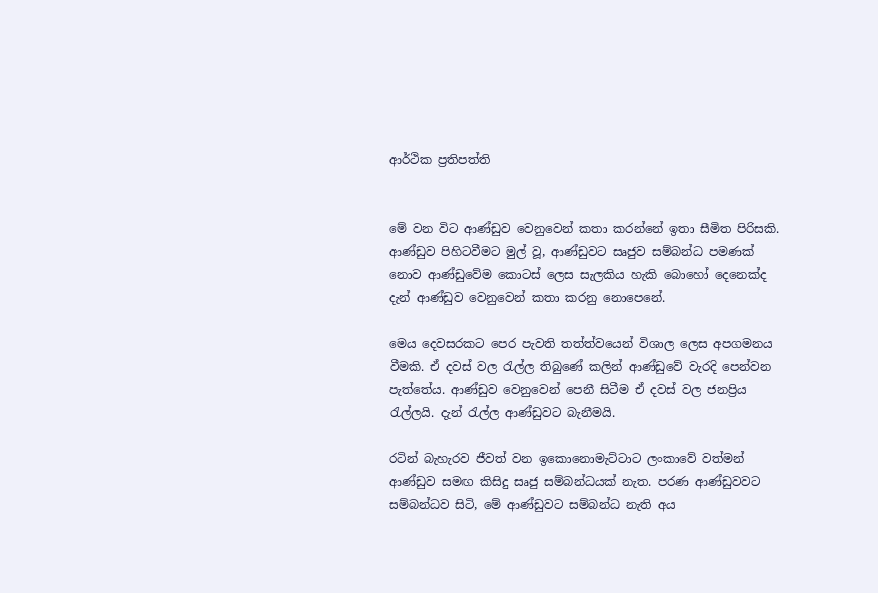ආර්ථික ප්‍රතිපත්ති


මේ වන විට ආණ්ඩුව වෙනුවෙන් කතා කරන්නේ ඉතා සීමිත පිරිසකි. ආණ්ඩුව පිහිටවීමට මුල් වූ, ආණ්ඩුවට සෘජුව සම්බන්ධ පමණක් නොව ආණ්ඩුවේම කොටස් ලෙස සැලකිය හැකි බොහෝ දෙනෙක්ද දැන් ආණ්ඩුව වෙනුවෙන් කතා කරනු නොපෙනේ.

මෙය දෙවසරකට පෙර පැවති තත්ත්වයෙන් විශාල ලෙස අපගමනය වීමකි. ඒ දවස් වල රැල්ල තිබුණේ කලින් ආණ්ඩුවේ වැරදි පෙන්වන පැත්තේය. ආණ්ඩුව වෙනුවෙන් පෙනී සිටීම ඒ දවස් වල ජනප්‍රිය රැල්ලයි. දැන් රැල්ල ආණ්ඩුවට බැනීමයි.

රටින් බැහැරව ජීවත් වන ඉකොනොමැට්ටාට ලංකාවේ වත්මන් ආණ්ඩුව සමඟ කිසිදු සෘජු සම්බන්ධයක් නැත. පරණ ආණ්ඩුවවට සම්බන්ධව සිටි, මේ ආණ්ඩුවට සම්බන්ධ නැති අය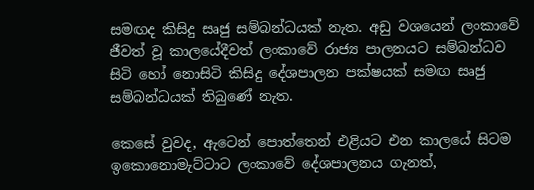සමඟද කිසිදු සෘජු සම්බන්ධයක් නැත. අඩු වශයෙන් ලංකාවේ ජීවත් වූ කාලයේදීවත් ලංකාවේ රාජ්‍ය පාලනයට සම්බන්ධව සිටි හෝ නොසිටි කිසිදු දේශපාලන පක්ෂයක් සමඟ සෘජු සම්බන්ධයක් තිබුණේ නැත.

කෙසේ වුවද, ඇටෙන් පොත්තෙන් එළියට එන කාලයේ සිටම ඉකොනොමැට්ටාට ලංකාවේ දේශපාලනය ගැනත්,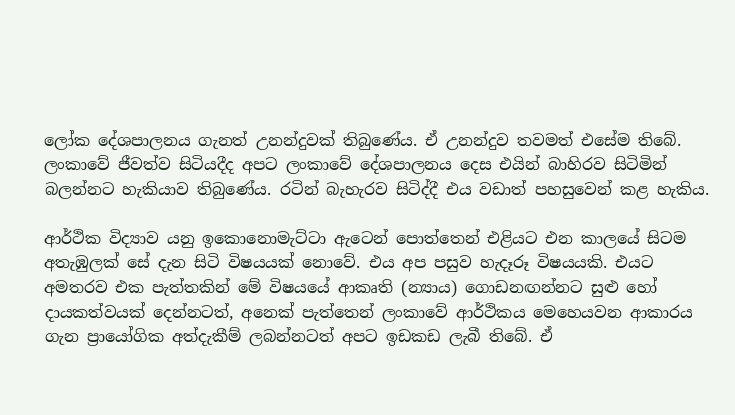ලෝක දේශපාලනය ගැනත් උනන්දුවක් තිබුණේය. ඒ උනන්දුව තවමත් එසේම තිබේ. ලංකාවේ ජීවත්ව සිටියදීද අපට ලංකාවේ දේශපාලනය දෙස එයින් බාහිරව සිටිමින් බලන්නට හැකියාව තිබුණේය. රටින් බැහැරව සිටිද්දී එය වඩාත් පහසුවෙන් කළ හැකිය.

ආර්ථික විද්‍යාව යනු ඉකොනොමැට්ටා ඇටෙන් පොත්තෙන් එළියට එන කාලයේ සිටම අතැඹුලක් සේ දැන සිටි විෂයයක් නොවේ. එය අප පසුව හැදෑරූ විෂයයකි. එයට අමතරව එක පැත්තකින් මේ විෂයයේ ආකෘති (න්‍යාය) ගොඩනඟන්නට සුළු හෝ දායකත්වයක් දෙන්නටත්, අනෙක් පැත්තෙන් ලංකාවේ ආර්ථිකය මෙහෙයවන ආකාරය ගැන ප්‍රායෝගික අත්දැකීම් ලබන්නටත් අපට ඉඩකඩ ලැබී තිබේ. ඒ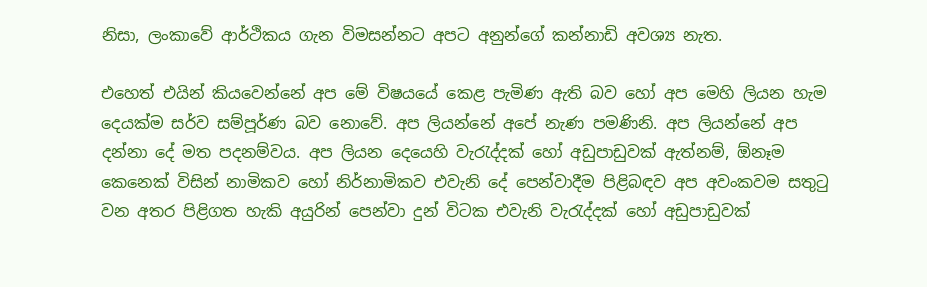නිසා, ලංකාවේ ආර්ථිකය ගැන විමසන්නට අපට අනුන්ගේ කන්නාඩි අවශ්‍ය නැත.

එහෙත් එයින් කියවෙන්නේ අප මේ විෂයයේ කෙළ පැමිණ ඇති බව හෝ අප මෙහි ලියන හැම දෙයක්ම සර්ව සම්පූර්ණ බව නොවේ. අප ලියන්නේ අපේ නැණ පමණිනි. අප ලියන්නේ අප දන්නා දේ මත පදනම්වය. අප ලියන දෙයෙහි වැරැද්දක් හෝ අඩුපාඩුවක් ඇත්නම්, ඕනෑම කෙනෙක් විසින් නාමිකව හෝ නිර්නාමිකව එවැනි දේ පෙන්වාදීම පිළිබඳව අප අවංකවම සතුටු වන අතර පිළිගත හැකි අයුරින් පෙන්වා දුන් විටක එවැනි වැරැද්දක් හෝ අඩුපාඩුවක්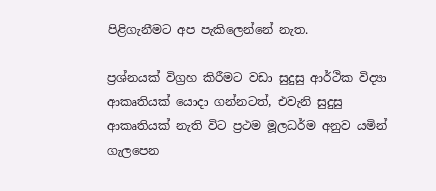පිළිගැනීමට අප පැකිලෙන්නේ නැත.

ප්‍රශ්නයක් විග්‍රහ කිරීමට වඩා සුදුසු ආර්ථික විද්‍යා ආකෘතියක් යොදා ගන්නටත්, එවැනි සුදුසු ආකෘතියක් නැති විට ප්‍රථම මූලධර්ම අනුව යමින් ගැලපෙන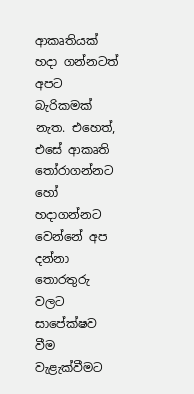ආකෘතියක් හදා ගන්නටත් අපට බැරිකමක් නැත. එහෙත්, එසේ ආකෘති තෝරාගන්නට හෝ හදාගන්නට වෙන්නේ අප දන්නා තොරතුරු වලට සාපේක්ෂව වීම වැළැක්වීමට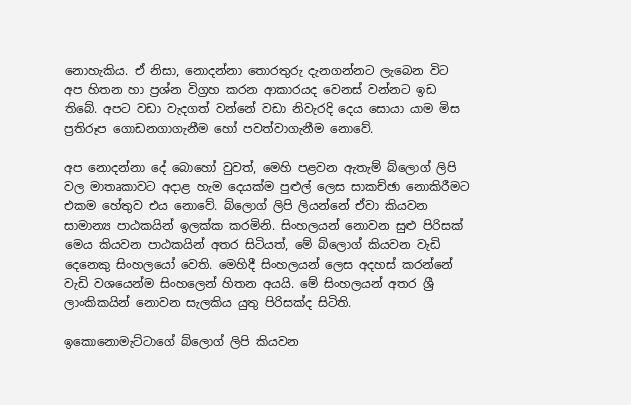නොහැකිය. ඒ නිසා, නොදන්නා තොරතුරු දැනගන්නට ලැබෙන විට අප හිතන හා ප්‍රශ්න විග්‍රහ කරන ආකාරයද වෙනස් වන්නට ඉඩ තිබේ. අපට වඩා වැදගත් වන්නේ වඩා නිවැරදි දෙය සොයා යාම මිස ප්‍රතිරූප ගොඩනගාගැනීම හෝ පවත්වාගැනීම නොවේ.

අප නොදන්නා දේ බොහෝ වුවත්, මෙහි පළවන ඇතැම් බ්ලොග් ලිපි වල මාතෘකාවට අදාළ හැම දෙයක්ම පුළුල් ලෙස සාකච්ඡා නොකිරීමට එකම හේතුව එය නොවේ. බ්ලොග් ලිපි ලියන්නේ ඒවා කියවන සාමාන්‍ය පාඨකයින් ඉලක්ක කරමිනි. සිංහලයන් නොවන සුළු පිරිසක් මෙය කියවන පාඨකයින් අතර සිටියත්, මේ බ්ලොග් කියවන වැඩි දෙනෙකු සිංහලයෝ වෙති. මෙහිදී සිංහලයන් ලෙස අදහස් කරන්නේ වැඩි වශයෙන්ම සිංහලෙන් හිතන අයයි. මේ සිංහලයන් අතර ශ්‍රී ලාංකිකයින් නොවන සැලකිය යුතු පිරිසක්ද සිටිති.

ඉකොනොමැට්ටාගේ බ්ලොග් ලිපි කියවන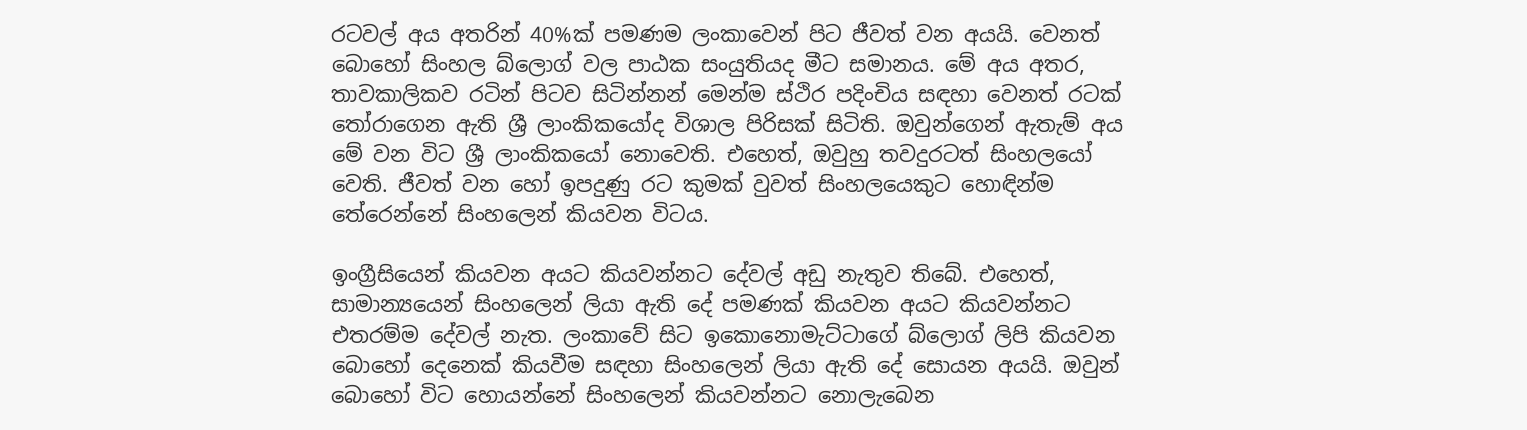රටවල් අය අතරින් 40%ක් පමණම ලංකාවෙන් පිට ජීවත් වන අයයි. වෙනත් බොහෝ සිංහල බ්ලොග් වල පාඨක සංයුතියද මීට සමානය. මේ අය අතර, තාවකාලිකව රටින් පිටව සිටින්නන් මෙන්ම ස්ථිර පදිංචිය සඳහා වෙනත් රටක් තෝරාගෙන ඇති ශ්‍රී ලාංකිකයෝද විශාල පිරිසක් සිටිති. ඔවුන්ගෙන් ඇතැම් අය මේ වන විට ශ්‍රී ලාංකිකයෝ නොවෙති. එහෙත්, ඔවුහු තවදුරටත් සිංහලයෝ වෙති. ජීවත් වන හෝ ඉපදුණු රට කුමක් වුවත් සිංහලයෙකුට හොඳින්ම තේරෙන්නේ සිංහලෙන් කියවන විටය.

ඉංග්‍රීසියෙන් කියවන අයට කියවන්නට දේවල් අඩු නැතුව තිබේ. එහෙත්, සාමාන්‍යයෙන් සිංහලෙන් ලියා ඇති දේ පමණක් කියවන අයට කියවන්නට එතරම්ම දේවල් නැත. ලංකාවේ සිට ඉකොනොමැට්ටාගේ බ්ලොග් ලිපි කියවන බොහෝ දෙනෙක් කියවීම සඳහා සිංහලෙන් ලියා ඇති දේ සොයන අයයි. ඔවුන් බොහෝ විට හොයන්නේ සිංහලෙන් කියවන්නට නොලැබෙන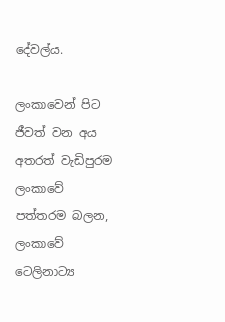දේවල්ය.

ලංකාවෙන් පිට ජීවත් වන අය අතරත් වැඩිපුරම ලංකාවේ පත්තරම බලන, ලංකාවේ ටෙලිනාට්‍ය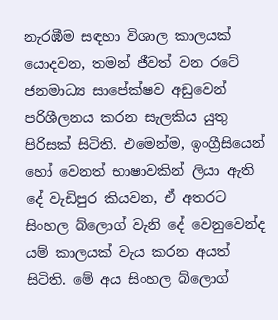නැරඹීම සඳහා විශාල කාලයක් යොදවන, තමන් ජීවත් වන රටේ ජනමාධ්‍ය සාපේක්ෂව අඩුවෙන් පරිශීලනය කරන සැලකිය යුතු පිරිසක් සිටිති. එමෙන්ම, ඉංග්‍රීසියෙන් හෝ වෙනත් භාෂාවකින් ලියා ඇති දේ වැඩිපුර කියවන, ඒ අතරට සිංහල බ්ලොග් වැනි දේ වෙනුවෙන්ද යම් කාලයක් වැය කරන අයත් සිටිති. මේ අය සිංහල බ්ලොග්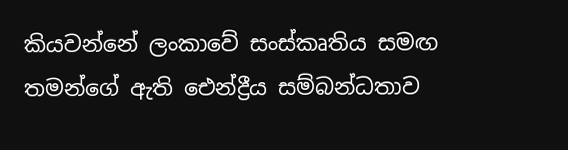කියවන්නේ ලංකාවේ සංස්කෘතිය සමඟ තමන්ගේ ඇති ඓන්ද්‍රීය සම්බන්ධතාව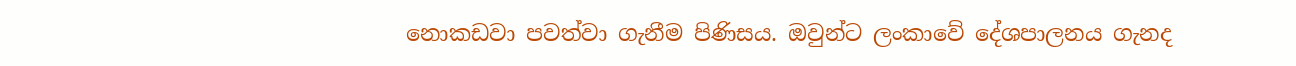නොකඩවා පවත්වා ගැනීම පිණිසය. ඔවුන්ට ලංකාවේ දේශපාලනය ගැනද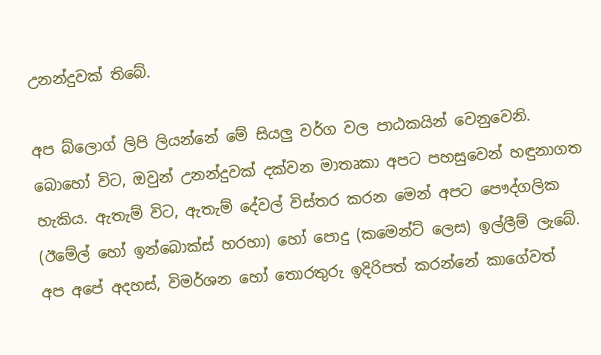උනන්දුවක් තිබේ.

අප බ්ලොග් ලිපි ලියන්නේ මේ සියලු වර්ග වල පාඨකයින් වෙනුවෙනි. බොහෝ විට, ඔවුන් උනන්දුවක් දක්වන මාතෘකා අපට පහසුවෙන් හඳුනාගත හැකිය. ඇතැම් විට, ඇතැම් දේවල් විස්තර කරන මෙන් අපට පෞද්ගලික (ඊමේල් හෝ ඉන්බොක්ස් හරහා) හෝ පොදු (කමෙන්ට් ලෙස) ඉල්ලීම් ලැබේ. අප අපේ අදහස්, විමර්ශන හෝ තොරතුරු ඉදිරිපත් කරන්නේ කාගේවත්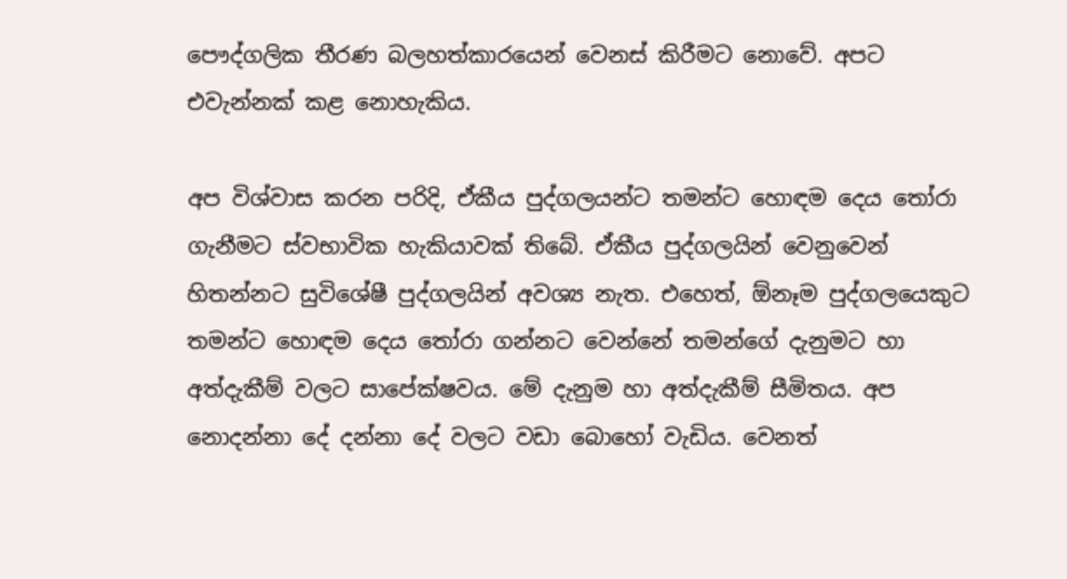පෞද්ගලික තීරණ බලහත්කාරයෙන් වෙනස් කිරීමට නොවේ. අපට එවැන්නක් කළ නොහැකිය.

අප විශ්වාස කරන පරිදි, ඒකීය පුද්ගලයන්ට තමන්ට හොඳම දෙය තෝරා ගැනීමට ස්වභාවික හැකියාවක් තිබේ. ඒකීය පුද්ගලයින් වෙනුවෙන් හිතන්නට සුවිශේෂී පුද්ගලයින් අවශ්‍ය නැත. එහෙත්, ඕනෑම පුද්ගලයෙකුට තමන්ට හොඳම දෙය තෝරා ගන්නට වෙන්නේ තමන්ගේ දැනුමට හා අත්දැකීම් වලට සාපේක්ෂවය. මේ දැනුම හා අත්දැකීම් සීමිතය. අප නොදන්නා දේ දන්නා දේ වලට වඩා බොහෝ වැඩිය. වෙනත්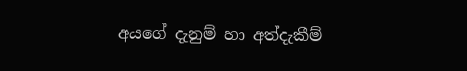අයගේ දැනුම් හා අත්දැකීම්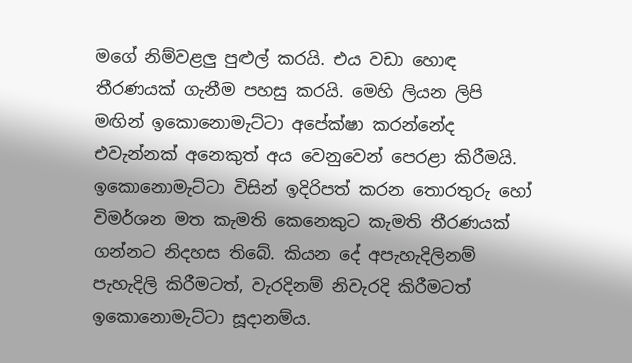මගේ නිම්වළලු පුළුල් කරයි. එය වඩා හොඳ තීරණයක් ගැනීම පහසු කරයි. මෙහි ලියන ලිපි මඟින් ඉකොනොමැට්ටා අපේක්ෂා කරන්නේද එවැන්නක් අනෙකුත් අය වෙනුවෙන් පෙරළා කිරීමයි. ඉකොනොමැට්ටා විසින් ඉදිරිපත් කරන තොරතුරු හෝ විමර්ශන මත කැමති කෙනෙකුට කැමති තීරණයක් ගන්නට නිදහස තිබේ. කියන දේ අපැහැදිලිනම් පැහැදිලි කිරීමටත්, වැරදිනම් නිවැරදි කිරීමටත් ඉකොනොමැට්ටා සූදානම්ය.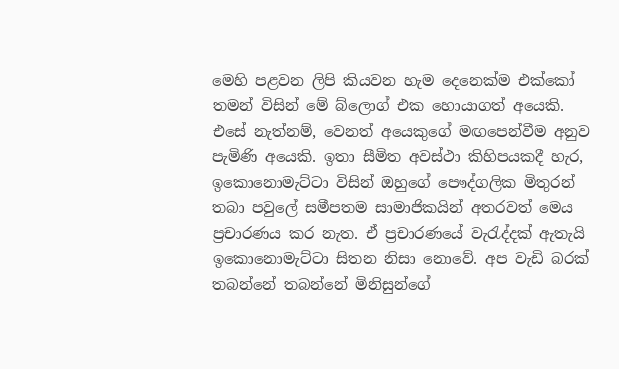මෙහි පළවන ලිපි කියවන හැම දෙනෙක්ම එක්කෝ තමන් විසින් මේ බ්ලොග් එක හොයාගත් අයෙකි. එසේ නැත්නම්, වෙනත් අයෙකුගේ මඟපෙන්වීම අනුව පැමිණි අයෙකි. ඉතා සීමිත අවස්ථා කිහිපයකදී හැර, ඉකොනොමැට්ටා විසින් ඔහුගේ පෞද්ගලික මිතුරන් තබා පවුලේ සමීපතම සාමාජිකයින් අතරවත් මෙය ප්‍රචාරණය කර නැත. ඒ ප්‍රචාරණයේ වැරැද්දක් ඇතැයි ඉකොනොමැට්ටා සිතන නිසා නොවේ. අප වැඩි බරක් තබන්නේ තබන්නේ මිනිසුන්ගේ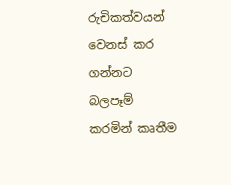රුචිකත්වයන් වෙනස් කර ගන්නට බලපෑම් කරමින් කෘතීම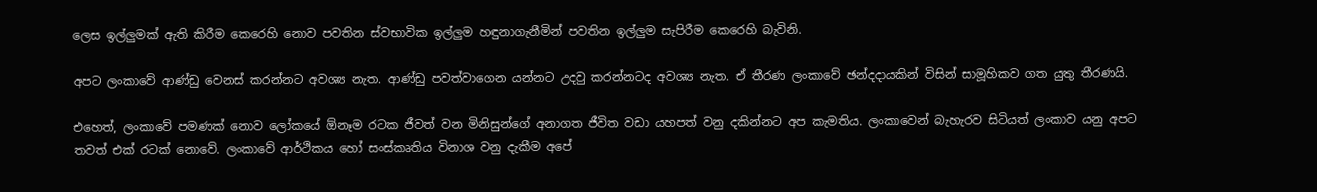ලෙස ඉල්ලුමක් ඇති කිරීම කෙරෙහි නොව පවතින ස්වභාවික ඉල්ලුම හඳුනාගැනීමින් පවතින ඉල්ලුම සැපිරීම කෙරෙහි බැවිනි.

අපට ලංකාවේ ආණ්ඩු වෙනස් කරන්නට අවශ්‍ය නැත. ආණ්ඩු පවත්වාගෙන යන්නට උදවු කරන්නටද අවශ්‍ය නැත. ඒ තීරණ ලංකාවේ ඡන්දදායකින් විසින් සාමූහිකව ගත යුතු තීරණයි.

එහෙත්, ලංකාවේ පමණක් නොව ලෝකයේ ඕනෑම රටක ජීවත් වන මිනිසුන්ගේ අනාගත ජීවිත වඩා යහපත් වනු දකින්නට අප කැමතිය. ලංකාවෙන් බැහැරව සිටියත් ලංකාව යනු අපට තවත් එක් රටක් නොවේ. ලංකාවේ ආර්ථිකය හෝ සංස්කෘතිය විනාශ වනු දැකීම අපේ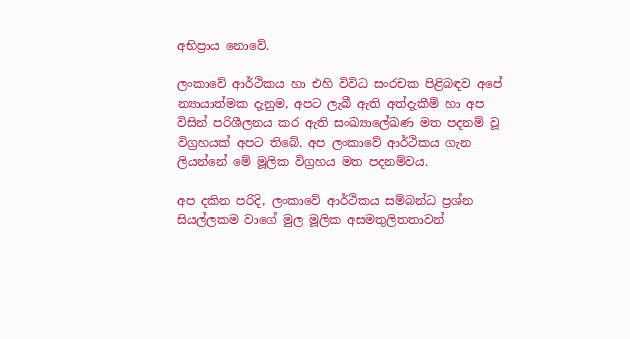අභිප්‍රාය නොවේ.

ලංකාවේ ආර්ථිකය හා එහි විවිධ සංරචක පිළිබඳව අපේ න්‍යායාත්මක දැනුම, අපට ලැබී ඇති අත්දැකීම් හා අප විසින් පරිශීලනය කර ඇති සංඛ්‍යාලේඛණ මත පදනම් වූ විග්‍රහයක් අපට තිබේ. අප ලංකාවේ ආර්ථිකය ගැන ලියන්නේ මේ මූලික විග්‍රහය මත පදනම්වය.

අප දකින පරිදි, ලංකාවේ ආර්ථිකය සම්බන්ධ ප්‍රශ්න සියල්ලකම වාගේ මුල මූලික අසමතුලිතතාවන්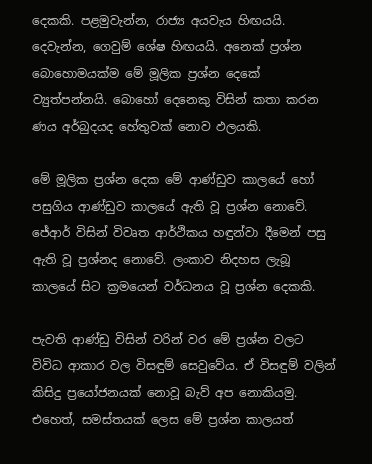දෙකකි. පළමුවැන්න, රාජ්‍ය අයවැය හිඟයයි. දෙවැන්න, ගෙවුම් ශේෂ හිඟයයි. අනෙක් ප්‍රශ්න බොහොමයක්ම මේ මූලික ප්‍රශ්න දෙකේ ව්‍යුත්පන්නයි. බොහෝ දෙනෙකු විසින් කතා කරන ණය අර්බුදයද හේතුවක් නොව ඵලයකි.

මේ මූලික ප්‍රශ්න දෙක මේ ආණ්ඩුව කාලයේ හෝ පසුගිය ආණ්ඩුව කාලයේ ඇති වූ ප්‍රශ්න නොවේ. ජේආර් විසින් විවෘත ආර්ථිකය හඳුන්වා දීමෙන් පසු ඇති වූ ප්‍රශ්නද නොවේ. ලංකාව නිදහස ලැබූ කාලයේ සිට ක්‍රමයෙන් වර්ධනය වූ ප්‍රශ්න දෙකකි.

පැවති ආණ්ඩු විසින් වරින් වර මේ ප්‍රශ්න වලට විවිධ ආකාර වල විසඳුම් සෙවුවේය. ඒ විසඳුම් වලින් කිසිදු ප්‍රයෝජනයක් නොවූ බැව් අප නොකියමු. එහෙත්, සමස්තයක් ලෙස මේ ප්‍රශ්න කාලයත්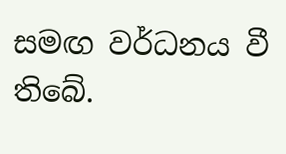සමඟ වර්ධනය වී තිබේ.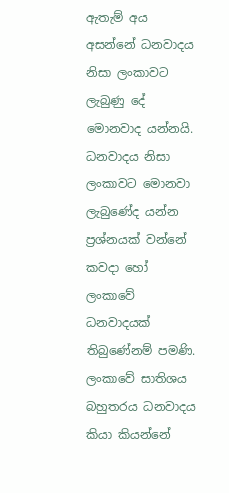ඇතැම් අය අසන්නේ ධනවාදය නිසා ලංකාවට ලැබුණු දේ මොනවාද යන්නයි. ධනවාදය නිසා ලංකාවට මොනවා ලැබුණේද යන්න ප්‍රශ්නයක් වන්නේ කවදා හෝ ලංකාවේ ධනවාදයක් තිබුණේනම් පමණි. ලංකාවේ සාතිශය බහුතරය ධනවාදය කියා කියන්නේ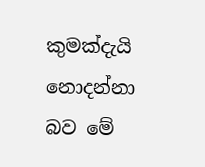කුමක්දැයි නොදන්නා බව මේ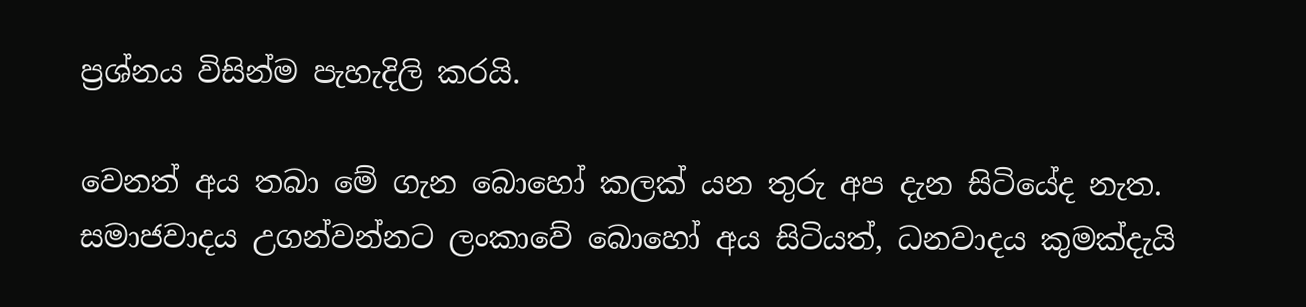ප්‍රශ්නය විසින්ම පැහැදිලි කරයි.

වෙනත් අය තබා මේ ගැන බොහෝ කලක් යන තුරු අප දැන සිටියේද නැත. සමාජවාදය උගන්වන්නට ලංකාවේ බොහෝ අය සිටියත්, ධනවාදය කුමක්දැයි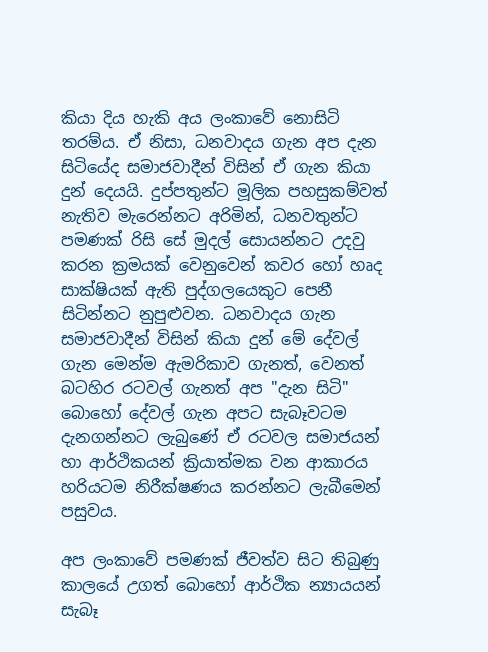කියා දිය හැකි අය ලංකාවේ නොසිටි තරම්ය. ඒ නිසා, ධනවාදය ගැන අප දැන සිටියේද සමාජවාදීන් විසින් ඒ ගැන කියා දුන් දෙයයි. දුප්පතුන්ට මූලික පහසුකම්වත් නැතිව මැරෙන්නට අරිමින්, ධනවතුන්ට පමණක් රිසි සේ මුදල් සොයන්නට උදවු කරන ක්‍රමයක් වෙනුවෙන් කවර හෝ හෘද සාක්ෂියක් ඇති පුද්ගලයෙකුට පෙනී සිටින්නට නුපුළුවන. ධනවාදය ගැන සමාජවාදීන් විසින් කියා දුන් මේ දේවල් ගැන මෙන්ම ඇමරිකාව ගැනත්, වෙනත් බටහිර රටවල් ගැනත් අප "දැන සිටි" බොහෝ දේවල් ගැන අපට සැබෑවටම දැනගන්නට ලැබුණේ ඒ රටවල සමාජයන් හා ආර්ථිකයන් ක්‍රියාත්මක වන ආකාරය හරියටම නිරීක්ෂණය කරන්නට ලැබීමෙන් පසුවය.

අප ලංකාවේ පමණක් ජීවත්ව සිට තිබුණු කාලයේ උගත් බොහෝ ආර්ථික න්‍යායයන් සැබෑ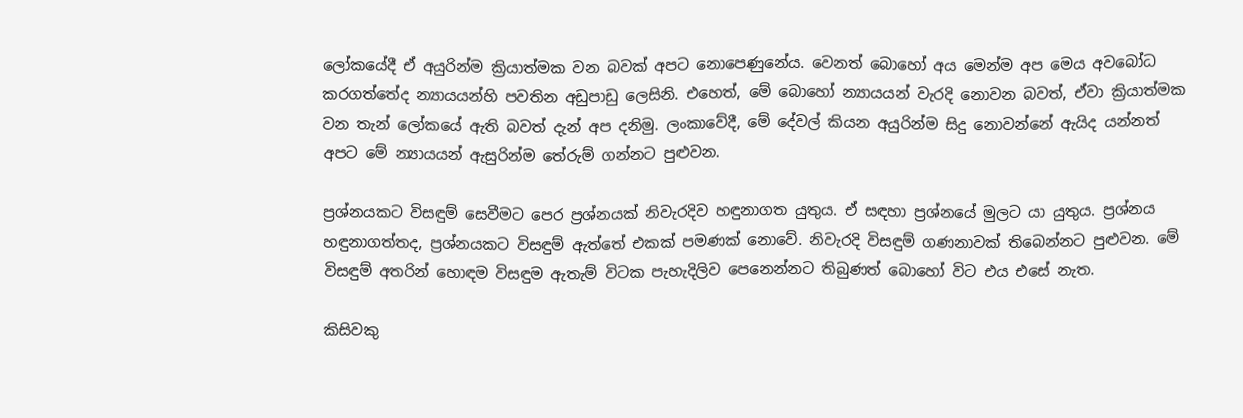ලෝකයේදී ඒ අයුරින්ම ක්‍රියාත්මක වන බවක් අපට නොපෙණුනේය. වෙනත් බොහෝ අය මෙන්ම අප මෙය අවබෝධ කරගත්තේද න්‍යායයන්හි පවතින අඩුපාඩු ලෙසිනි. එහෙත්, මේ බොහෝ න්‍යායයන් වැරදි නොවන බවත්, ඒවා ක්‍රියාත්මක වන තැන් ලෝකයේ ඇති බවත් දැන් අප දනිමු. ලංකාවේදී, මේ දේවල් කියන අයුරින්ම සිදු නොවන්නේ ඇයිද යන්නත් අපට මේ න්‍යායයන් ඇසුරින්ම තේරුම් ගන්නට පුළුවන.

ප්‍රශ්නයකට විසඳුම් සෙවීමට පෙර ප්‍රශ්නයක් නිවැරදිව හඳුනාගත යුතුය. ඒ සඳහා ප්‍රශ්නයේ මුලට යා යුතුය. ප්‍රශ්නය හඳුනාගත්තද, ප්‍රශ්නයකට විසඳුම් ඇත්තේ එකක් පමණක් නොවේ. නිවැරදි විසඳුම් ගණනාවක් තිබෙන්නට පුළුවන. මේ විසඳුම් අතරින් හොඳම විසඳුම ඇතැම් විටක පැහැදිලිව පෙනෙන්නට තිබුණත් බොහෝ විට එය එසේ නැත.

කිසිවකු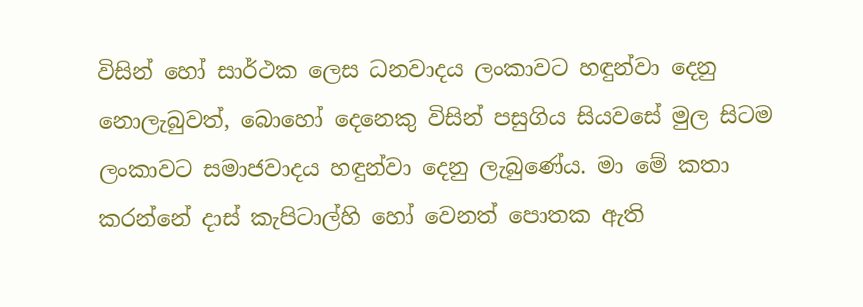විසින් හෝ සාර්ථක ලෙස ධනවාදය ලංකාවට හඳුන්වා දෙනු නොලැබුවත්, බොහෝ දෙනෙකු විසින් පසුගිය සියවසේ මුල සිටම ලංකාවට සමාජවාදය හඳුන්වා දෙනු ලැබුණේය. මා මේ කතා කරන්නේ දාස් කැපිටාල්හි හෝ වෙනත් පොතක ඇති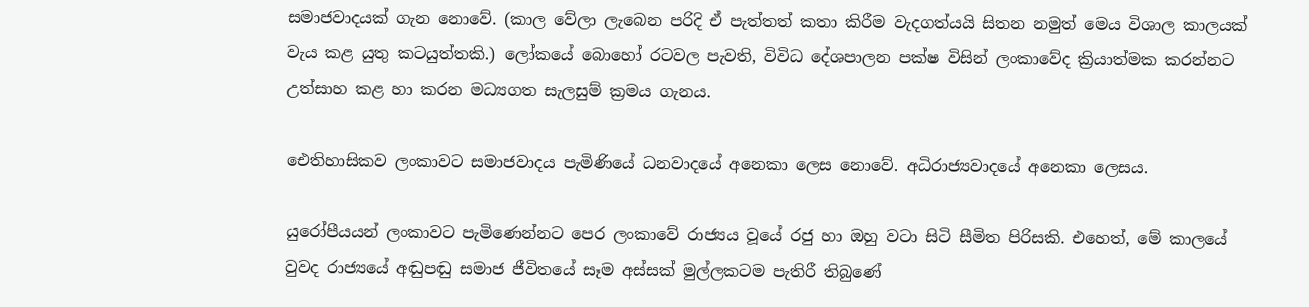සමාජවාදයක් ගැන නොවේ. (කාල වේලා ලැබෙන පරිදි ඒ පැත්තත් කතා කිරීම වැදගත්යයි සිතන නමුත් මෙය විශාල කාලයක් වැය කළ යුතු කටයුත්තකි.) ලෝකයේ බොහෝ රටවල පැවති, විවිධ දේශපාලන පක්ෂ විසින් ලංකාවේද ක්‍රියාත්මක කරන්නට උත්සාහ කළ හා කරන මධ්‍යගත සැලසුම් ක්‍රමය ගැනය.

ඓතිහාසිකව ලංකාවට සමාජවාදය පැමිණියේ ධනවාදයේ අනෙකා ලෙස නොවේ. අධිරාජ්‍යවාදයේ අනෙකා ලෙසය.

යුරෝපීයයන් ලංකාවට පැමිණෙන්නට පෙර ලංකාවේ රාජ්‍යය වූයේ රජු හා ඔහු වටා සිටි සීමිත පිරිසකි. එහෙත්, මේ කාලයේ වුවද රාජ්‍යයේ අඬුපඬු සමාජ ජීවිතයේ සෑම අස්සක් මුල්ලකටම පැතිරී තිබුණේ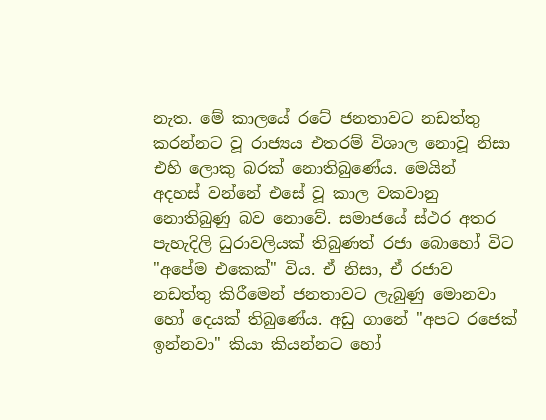නැත. මේ කාලයේ රටේ ජනතාවට නඩත්තු කරන්නට වූ රාජ්‍යය එතරම් විශාල නොවූ නිසා එහි ලොකු බරක් නොතිබුණේය. මෙයින්  අදහස් වන්නේ එසේ වූ කාල වකවානු නොතිබුණු බව නොවේ. සමාජයේ ස්ථර අතර පැහැදිලි ධුරාවලියක් තිබුණත් රජා බොහෝ විට "අපේම එකෙක්" විය. ඒ නිසා, ඒ රජාව නඩත්තු කිරීමෙන් ජනතාවට ලැබුණු මොනවා හෝ දෙයක් තිබුණේය. අඩු ගානේ "අපට රජෙක් ඉන්නවා" කියා කියන්නට හෝ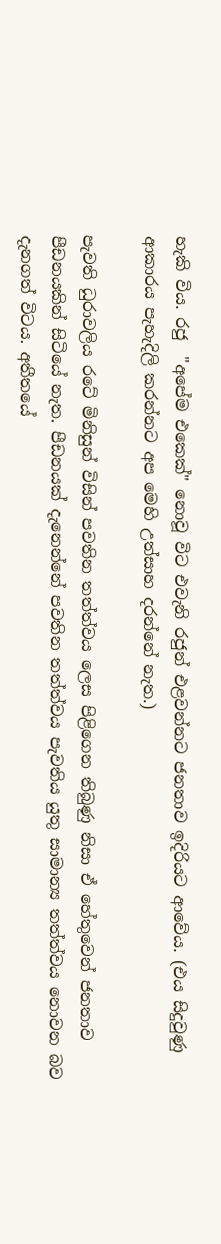හැකි විය. රජු  "අපේම එකෙක්" නොවූ විට එවැනි රජුන් එළවන්නට ජනතාව ඉදිරියට ආවේය. (එය සිදුවුණු ආකාරය පැහැදිලි කරන්නට අප මෙහි උත්සාහ දරන්නේ නැත.)

පැවති ධුරාවලිය රටේ මිනිසුන් විසින් පවතින තත්ත්වය ලෙස පිළිගෙන තිබුණු නිසා ඒ හේතුවෙන් ජනතාව පීඩනයකින් සිටියේ නැත. පීඩනයක් දැනෙන්නේ පවතින තත්ත්වය පැවතිය යුතු සාමාන්‍ය තත්ත්වය නොවන බව දැනගත් විටය. අතීතයේ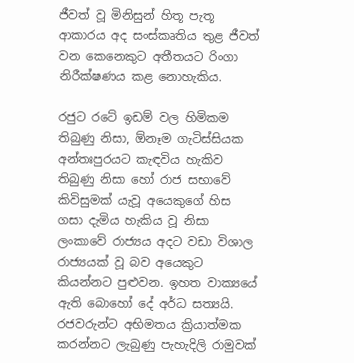ජීවත් වූ මිනිසුන් හිතූ පැතූ ආකාරය අද සංස්කෘතිය තුළ ජීවත් වන කෙනෙකුට අතීතයට රිංගා නිරීක්ෂණය කළ නොහැකිය.

රජුට රටේ ඉඩම් වල හිමිකම තිබුණු නිසා, ඕනෑම ගැටිස්සියක අන්තඃපුරයට කැඳවිය හැකිව තිබුණු නිසා හෝ රාජ සභාවේ කිවිසුමක් යැවූ අයෙකුගේ හිස ගසා දැමිය හැකිය වූ නිසා ලංකාවේ රාජ්‍යය අදට වඩා විශාල රාජ්‍යයක් වූ බව අයෙකුට කියන්නට පුළුවන. ඉහත වාක්‍යයේ ඇති බොහෝ දේ අර්ධ සත්‍යයි. රජවරුන්ට අභිමතය ක්‍රියාත්මක කරන්නට ලැබුණු පැහැදිලි රාමුවක්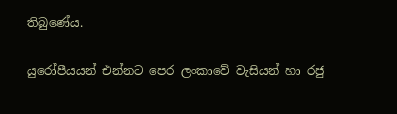තිබුණේය.

යුරෝපීයයන් එන්නට පෙර ලංකාවේ වැසියන් හා රජු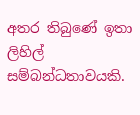අතර තිබුණේ ඉතා ලිහිල් සම්බන්ධතාවයකි.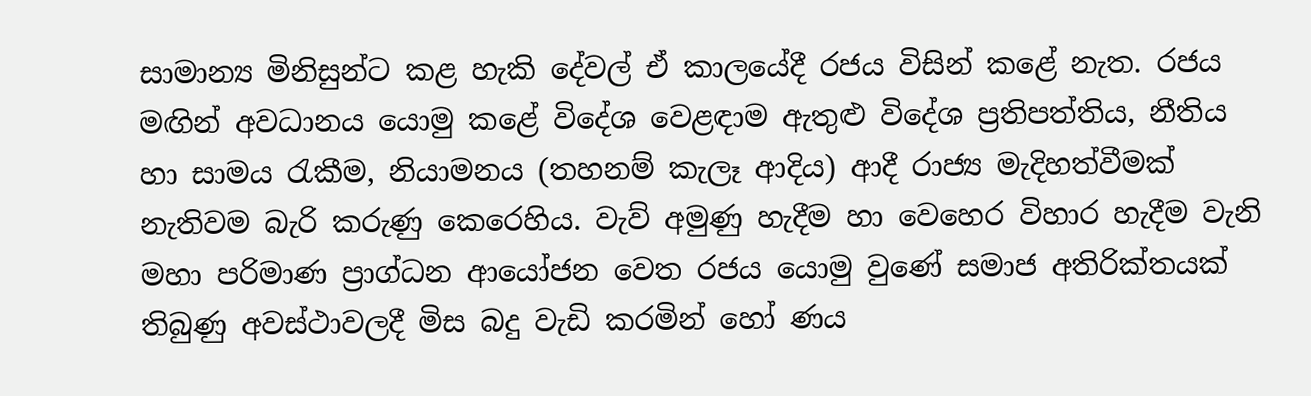සාමාන්‍ය මිනිසුන්ට කළ හැකි දේවල් ඒ කාලයේදී රජය විසින් කළේ නැත. රජය මඟින් අවධානය යොමු කළේ විදේශ වෙළඳාම ඇතුළු විදේශ ප්‍රතිපත්තිය, නීතිය හා සාමය රැකීම, නියාමනය (තහනම් කැලෑ ආදිය) ආදී රාජ්‍ය මැදිහත්වීමක් නැතිවම බැරි කරුණු කෙරෙහිය. වැව් අමුණු හැදීම හා වෙහෙර විහාර හැදීම වැනි මහා පරිමාණ ප්‍රාග්ධන ආයෝජන වෙත රජය යොමු වුණේ සමාජ අතිරික්තයක් තිබුණු අවස්ථාවලදී මිස බදු වැඩි කරමින් හෝ ණය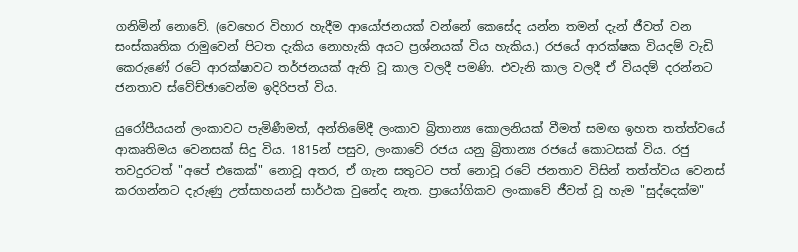ගනිමින් නොවේ. (වෙහෙර විහාර හැදීම ආයෝජනයක් වන්නේ කෙසේද යන්න තමන් දැන් ජීවත් වන සංස්කෘතික රාමුවෙන් පිටත දැකිය නොහැකි අයට ප්‍රශ්නයක් විය හැකිය.) රජයේ ආරක්ෂක වියදම් වැඩි කෙරුණේ රටේ ආරක්ෂාවට තර්ජනයක් ඇති වූ කාල වලදී පමණි. එවැනි කාල වලදී ඒ වියදම් දරන්නට ජනතාව ස්වේච්ඡාවෙන්ම ඉදිරිපත් විය.

යුරෝපීයයන් ලංකාවට පැමිණීමත්, අන්තිමේදී ලංකාව බ්‍රිතාන්‍ය කොලනියක් වීමත් සමඟ ඉහත තත්ත්වයේ ආකෘතිමය වෙනසක් සිදු විය. 1815න් පසුව, ලංකාවේ රජය යනු බ්‍රිතාන්‍ය රජයේ කොටසක් විය. රජු තවදුරටත් "අපේ එකෙක්" නොවූ අතර, ඒ ගැන සතුටට පත් නොවූ රටේ ජනතාව විසින් තත්ත්වය වෙනස් කරගන්නට දැරුණු උත්සාහයන් සාර්ථක වුනේද නැත. ප්‍රායෝගිකව ලංකාවේ ජීවත් වූ හැම "සුද්දෙක්ම"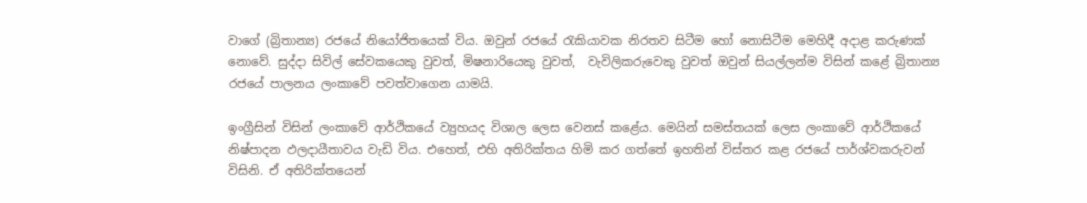වාගේ (බ්‍රිතාන්‍ය) රජයේ නියෝජිතයෙක් විය. ඔවුන් රජයේ රැකියාවක නිරතව සිටීම හෝ නොසිටීම මෙහිදී අදාළ කරුණක් නොවේ. සුද්දා සිවිල් සේවකයෙකු වුවත්, මිෂනාරියෙකු වුවත්,  වැවිලිකරුවෙකු වුවත් ඔවුන් සියල්ලන්ම විසින් කළේ බ්‍රිතාන්‍ය රජයේ පාලනය ලංකාවේ පවත්වාගෙන යාමයි.

ඉංග්‍රීසින් විසින් ලංකාවේ ආර්ථිකයේ ව්‍යුහයද විශාල ලෙස වෙනස් කළේය. මෙයින් සමස්තයක් ලෙස ලංකාවේ ආර්ථිකයේ නිෂ්පාදන ඵලදායීතාවය වැඩි විය. එහෙත්, එහි අතිරික්තය හිමි කර ගත්තේ ඉහතින් විස්තර කළ රජයේ පාර්ශ්වකරුවන් විසිනි. ඒ අතිරික්තයෙන්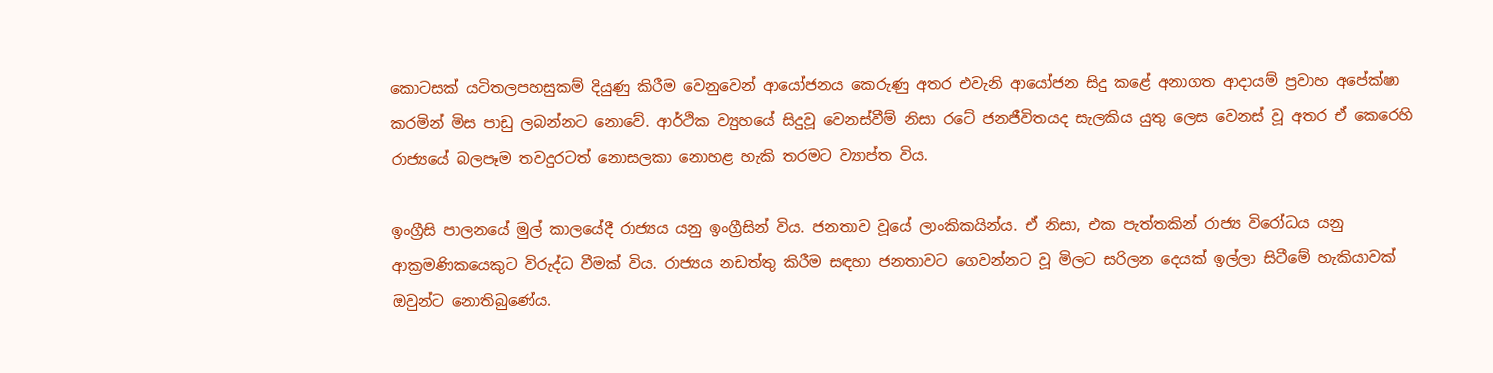කොටසක් යටිතලපහසුකම් දියුණු කිරීම වෙනුවෙන් ආයෝජනය කෙරුණු අතර එවැනි ආයෝජන සිදු කළේ අනාගත ආදායම් ප්‍රවාහ අපේක්ෂා කරමින් මිස පාඩු ලබන්නට නොවේ. ආර්ථික ව්‍යුහයේ සිදුවූ වෙනස්වීම් නිසා රටේ ජනජීවිතයද සැලකිය යුතු ලෙස වෙනස් වූ අතර ඒ කෙරෙහි රාජ්‍යයේ බලපෑම තවදුරටත් නොසලකා නොහළ හැකි තරමට ව්‍යාප්ත විය.

ඉංග්‍රීසි පාලනයේ මුල් කාලයේදී රාජ්‍යය යනු ඉංග්‍රීසින් විය. ජනතාව වූයේ ලාංකිකයින්ය. ඒ නිසා, එක පැත්තකින් රාජ්‍ය විරෝධය යනු ආක්‍රමණිකයෙකුට විරුද්ධ වීමක් විය. රාජ්‍යය නඩත්තු කිරීම සඳහා ජනතාවට ගෙවන්නට වූ මිලට සරිලන දෙයක් ඉල්ලා සිටීමේ හැකියාවක් ඔවුන්ට නොතිබුණේය.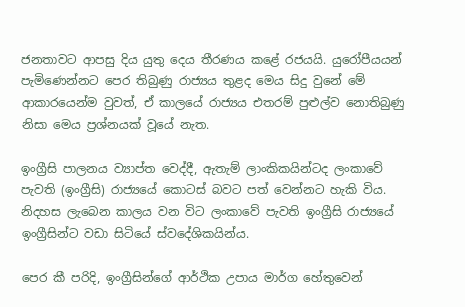ජනතාවට ආපසු දිය යුතු දෙය තීරණය කළේ රජයයි. යුරෝපීයයන් පැමිණෙන්නට පෙර තිබුණු රාජ්‍යය තුළද මෙය සිදු වුනේ මේ ආකාරයෙන්ම වුවත්, ඒ කාලයේ රාජ්‍යය එතරම් පුළුල්ව නොතිබුණු නිසා මෙය ප්‍රශ්නයක් වූයේ නැත.

ඉංග්‍රීසි පාලනය ව්‍යාප්ත වෙද්දී, ඇතැම් ලාංකිකයින්ටද ලංකාවේ පැවති (ඉංග්‍රීසි) රාජ්‍යයේ කොටස් බවට පත් වෙන්නට හැකි විය. නිදහස ලැබෙන කාලය වන විට ලංකාවේ පැවති ඉංග්‍රීසි රාජ්‍යයේ ඉංග්‍රීසින්ට වඩා සිටියේ ස්වදේශිකයින්ය.

පෙර කී පරිදි, ඉංග්‍රීසින්ගේ ආර්ථික උපාය මාර්ග හේතුවෙන්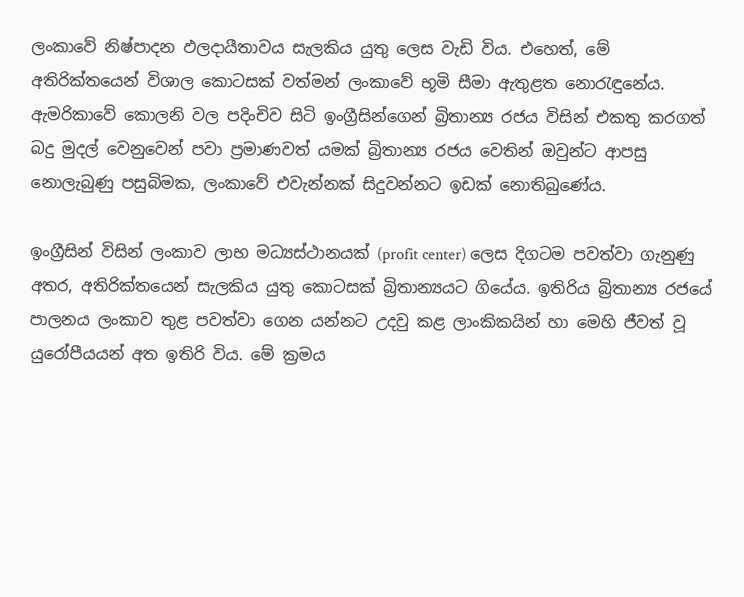ලංකාවේ නිෂ්පාදන ඵලදායීතාවය සැලකිය යුතු ලෙස වැඩි විය. එහෙත්, මේ අතිරික්තයෙන් විශාල කොටසක් වත්මන් ලංකාවේ භූමි සීමා ඇතුළත නොරැඳුනේය. ඇමරිකාවේ කොලනි වල පදිංචිව සිටි ඉංග්‍රීසින්ගෙන් බ්‍රිතාන්‍ය රජය විසින් එකතු කරගත් බදු මුදල් වෙනුවෙන් පවා ප්‍රමාණවත් යමක් බ්‍රිතාන්‍ය රජය වෙතින් ඔවුන්ට ආපසු නොලැබුණු පසුබිමක, ලංකාවේ එවැන්නක් සිදුවන්නට ඉඩක් නොතිබුණේය.

ඉංග්‍රීසින් විසින් ලංකාව ලාභ මධ්‍යස්ථානයක් (profit center) ලෙස දිගටම පවත්වා ගැනුණු අතර, අතිරික්තයෙන් සැලකිය යුතු කොටසක් බ්‍රිතාන්‍යයට ගියේය. ඉතිරිය බ්‍රිතාන්‍ය රජයේ පාලනය ලංකාව තුළ පවත්වා ගෙන යන්නට උදවු කළ ලාංකිකයින් හා මෙහි ජීවත් වූ යුරෝපීයයන් අත ඉතිරි විය. මේ ක්‍රමය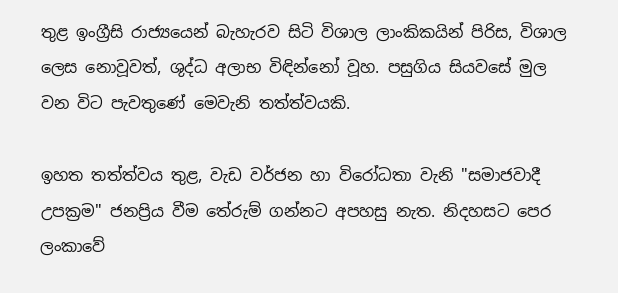තුළ ඉංග්‍රීසි රාජ්‍යයෙන් බැහැරව සිටි විශාල ලාංකිකයින් පිරිස, විශාල ලෙස නොවූවත්, ශුද්ධ අලාභ විඳින්නෝ වූහ. පසුගිය සියවසේ මුල වන විට පැවතුණේ මෙවැනි තත්ත්වයකි.

ඉහත තත්ත්වය තුළ, වැඩ වර්ජන හා විරෝධතා වැනි "සමාජවාදී උපක්‍රම" ජනප්‍රිය වීම තේරුම් ගන්නට අපහසු නැත. නිදහසට පෙර ලංකාවේ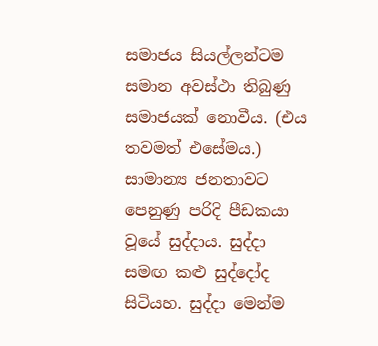සමාජය සියල්ලන්ටම සමාන අවස්ථා තිබුණු සමාජයක් නොවීය. (එය තවමත් එසේමය.) සාමාන්‍ය ජනතාවට පෙනුණු පරිදි පීඩකයා වූයේ සුද්දාය. සුද්දා සමඟ කළු සුද්දෝද සිටියහ. සුද්දා මෙන්ම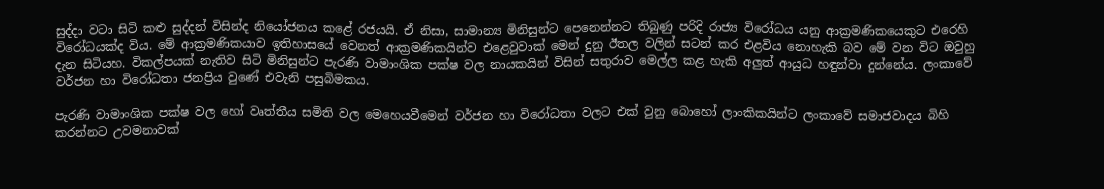සුද්දා වටා සිටි කළු සුද්දන් විසින්ද නියෝජනය කළේ රජයයි. ඒ නිසා, සාමාන්‍ය මිනිසුන්ට පෙනෙන්නට තිබුණු පරිදි රාජ්‍ය විරෝධය යනු ආක්‍රමණිකයෙකුට එරෙහි විරෝධයක්ද විය. මේ ආක්‍රමණිකයාව ඉතිහාසයේ වෙනත් ආක්‍රමණිකයින්ව එළෙවුවාක් මෙන් දුනු ඊතල වලින් සටන් කර එළවිය නොහැකි බව මේ වන විට ඔවුහු දැන සිටියහ. විකල්පයක් නැතිව සිටි මිනිසුන්ට පැරණි වාමාංශික පක්ෂ වල නායකයින් විසින් සතුරාව මෙල්ල කළ හැකි අලුත් ආයුධ හඳුන්වා දුන්නේය. ලංකාවේ වර්ජන හා විරෝධතා ජනප්‍රිය වුණේ එවැනි පසුබිමකය.

පැරණි වාමාංශික පක්ෂ වල හෝ වෘත්තීය සමිති වල මෙහෙයවීමෙන් වර්ජන හා විරෝධතා වලට එක් වුනු බොහෝ ලාංකිකයින්ට ලංකාවේ සමාජවාදය බිහි කරන්නට උවමනාවක්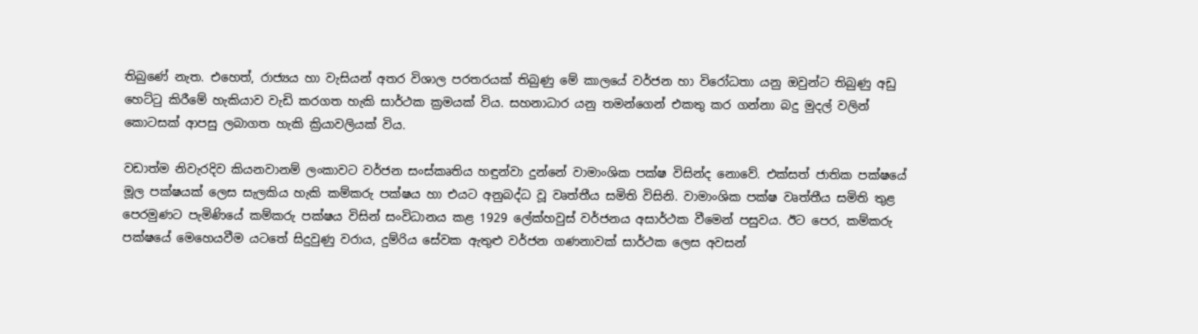තිබුණේ නැත. එහෙත්, රාජ්‍යය හා වැසියන් අතර විශාල පරතරයක් තිබුණු මේ කාලයේ වර්ජන හා විරෝධතා යනු ඔවුන්ට තිබුණු අඩු හෙට්ටු කිරීමේ හැකියාව වැඩි කරගත හැකි සාර්ථක ක්‍රමයක් විය. සහනාධාර යනු තමන්ගෙන් එකතු කර ගන්නා බදු මුදල් වලින් කොටසක් ආපසු ලබාගත හැකි ක්‍රියාවලියක් විය.

වඩාත්ම නිවැරදිව කියනවානම් ලංකාවට වර්ජන සංස්කෘතිය හඳුන්වා දුන්නේ වාමාංශික පක්ෂ විසින්ද නොවේ. එක්සත් ජාතික පක්ෂයේ මූල පක්ෂයක් ලෙස සැලකිය හැකි කම්කරු පක්ෂය හා එයට අනුබද්ධ වූ වෘත්තීය සමිති විසිනි. වාමාංශික පක්ෂ වෘත්තීය සමිති තුළ පෙරමුණට පැමිණියේ කම්කරු පක්ෂය විසින් සංවිධානය කළ 1929 ලේක්හවුස් වර්ජනය අසාර්ථක වීමෙන් පසුවය. ඊට පෙර, කම්කරු පක්ෂයේ මෙහෙයවීම යටතේ සිදුවුණු වරාය, දුම්රිය සේවක ඇතුළු වර්ජන ගණනාවක් සාර්ථක ලෙස අවසන්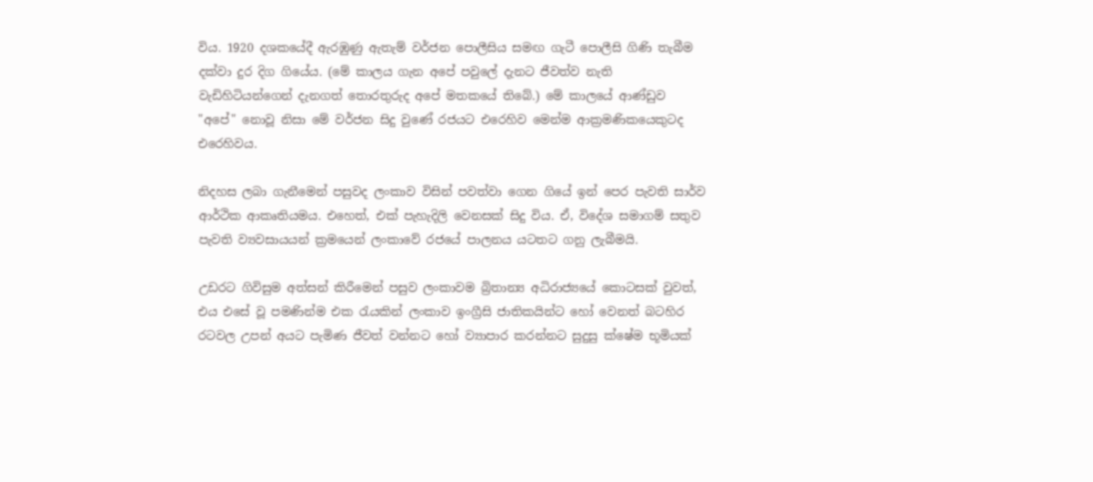විය. 1920 දශකයේදී ඇරඹුණු ඇතැම් වර්ජන පොලීසිය සමඟ ගැටී පොලීසි ගිණි තැබීම දක්වා දුර දිග ගියේය. (මේ කාලය ගැන අපේ පවුලේ දැනට ජීවත්ව නැති වැඩිහිටියන්ගෙන් දැනගත් තොරතුරුද අපේ මතකයේ තිබේ.) මේ කාලයේ ආණ්ඩුව "අපේ" නොවූ නිසා මේ වර්ජන සිදු වුණේ රජයට එරෙහිව මෙන්ම ආක්‍රමණිකයෙකුටද එරෙහිවය.

නිදහස ලබා ගැනීමෙන් පසුවද ලංකාව විසින් පවත්වා ගෙන ගියේ ඉන් පෙර පැවති සාර්ව ආර්ථික ආකෘතියමය. එහෙත්, එක් පැහැදිලි වෙනසක් සිදු විය. ඒ, විදේශ සමාගම් සතුව පැවති ව්‍යවසායයන් ක්‍රමයෙන් ලංකාවේ රජයේ පාලනය යටතට ගනු ලැබීමයි.

උඩරට ගිවිසුම අත්සන් කිරීමෙන් පසුව ලංකාවම බ්‍රිතාන්‍ය අධිරාජ්‍යයේ කොටසක් වුවත්, එය එසේ වූ පමණින්ම එක රැයකින් ලංකාව ඉංග්‍රීසි ජාතිකයින්ට හෝ වෙනත් බටහිර රටවල උපන් අයට පැමිණ ජීවත් වන්නට හෝ ව්‍යාපාර කරන්නට සුදුසු ක්ෂේම භූමියක්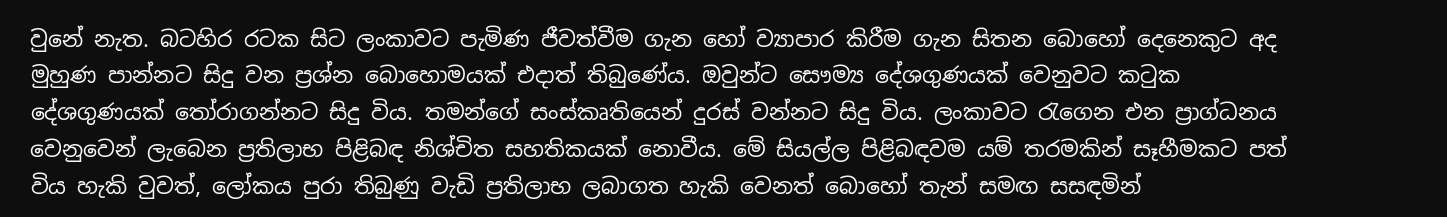වුනේ නැත. බටහිර රටක සිට ලංකාවට පැමිණ ජීවත්වීම ගැන හෝ ව්‍යාපාර කිරීම ගැන සිතන බොහෝ දෙනෙකුට අද මුහුණ පාන්නට සිදු වන ප්‍රශ්න බොහොමයක් එදාත් තිබුණේය. ඔවුන්ට සෞම්‍ය දේශගුණයක් වෙනුවට කටුක දේශගුණයක් තෝරාගන්නට සිදු විය. තමන්ගේ සංස්කෘතියෙන් දුරස් වන්නට සිදු විය. ලංකාවට රැගෙන එන ප්‍රාග්ධනය වෙනුවෙන් ලැබෙන ප්‍රතිලාභ පිළිබඳ නිශ්චිත සහතිකයක් නොවීය. මේ සියල්ල පිළිබඳවම යම් තරමකින් සෑහීමකට පත් විය හැකි වුවත්, ලෝකය පුරා තිබුණු වැඩි ප්‍රතිලාභ ලබාගත හැකි වෙනත් බොහෝ තැන් සමඟ සසඳමින්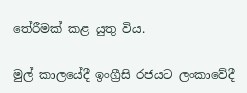තේරීමක් කළ යුතු විය.

මුල් කාලයේදී ඉංග්‍රීසි රජයට ලංකාවේදී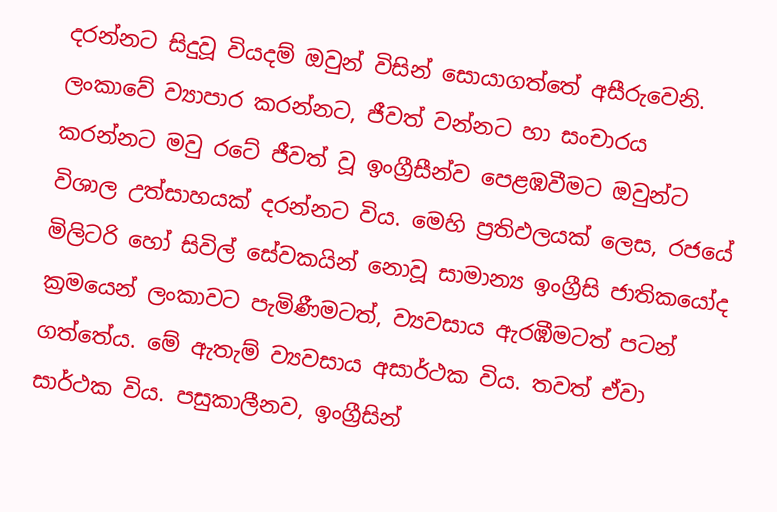දරන්නට සිදුවූ වියදම් ඔවුන් විසින් සොයාගත්තේ අසීරුවෙනි. ලංකාවේ ව්‍යාපාර කරන්නට, ජීවත් වන්නට හා සංචාරය කරන්නට මවු රටේ ජීවත් වූ ඉංග්‍රීසීන්ව පෙළඹවීමට ඔවුන්ට විශාල උත්සාහයක් දරන්නට විය. මෙහි ප්‍රතිඵලයක් ලෙස, රජයේ මිලිටරි හෝ සිවිල් සේවකයින් නොවූ සාමාන්‍ය ඉංග්‍රීසි ජාතිකයෝද ක්‍රමයෙන් ලංකාවට පැමිණීමටත්, ව්‍යවසාය ඇරඹීමටත් පටන් ගත්තේය. මේ ඇතැම් ව්‍යවසාය අසාර්ථක විය. තවත් ඒවා සාර්ථක විය. පසුකාලීනව, ඉංග්‍රීසින්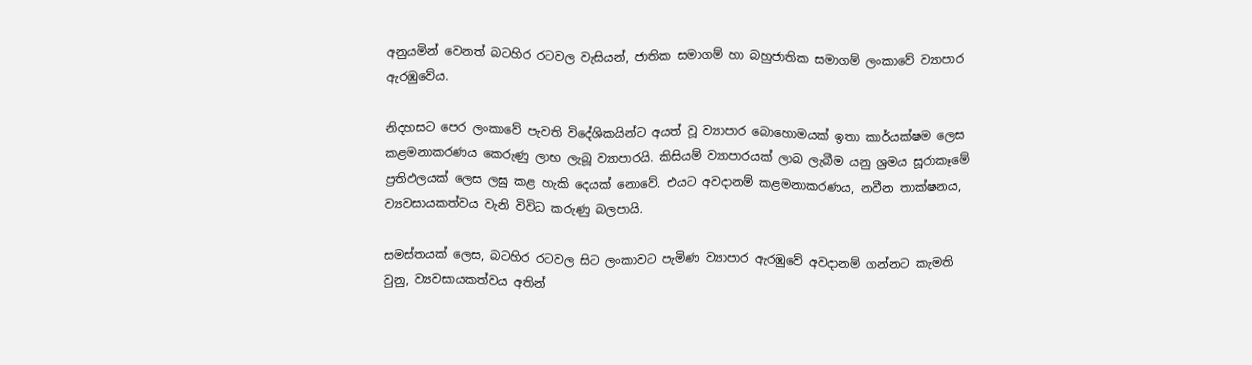අනුයමින් වෙනත් බටහිර රටවල වැසියන්, ජාතික සමාගම් හා බහුජාතික සමාගම් ලංකාවේ ව්‍යාපාර ඇරඹුවේය.

නිදහසට පෙර ලංකාවේ පැවති විදේශිකයින්ට අයත් වූ ව්‍යාපාර බොහොමයක් ඉතා කාර්යක්ෂම ලෙස කළමනාකරණය කෙරුණු ලාභ ලැබූ ව්‍යාපාරයි. කිසියම් ව්‍යාපාරයක් ලාබ ලැබීම යනු ශ්‍රමය සූරාකෑමේ ප්‍රතිඵලයක් ලෙස ලඝු කළ හැකි දෙයක් නොවේ. එයට අවදානම් කළමනාකරණය, නවීන තාක්ෂනය, ව්‍යවසායකත්වය වැනි විවිධ කරුණු බලපායි.

සමස්තයක් ලෙස, බටහිර රටවල සිට ලංකාවට පැමිණ ව්‍යාපාර ඇරඹුවේ අවදානම් ගන්නට කැමති වුනු, ව්‍යවසායකත්වය අතින්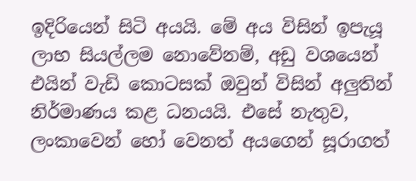ඉදිරියෙන් සිටි අයයි. මේ අය විසින් ඉපැයූ ලාභ සියල්ලම නොවේනම්, අඩු වශයෙන් එයින් වැඩි කොටසක් ඔවුන් විසින් අලුතින් නිර්මාණය කළ ධනයයි. එසේ නැතුව, ලංකාවෙන් හෝ වෙනත් අයගෙන් සූරාගත්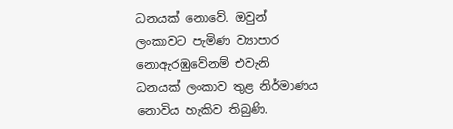ධනයක් නොවේ. ඔවුන් ලංකාවට පැමිණ ව්‍යාපාර නොඇරඹුවේනම් එවැනි ධනයක් ලංකාව තුළ නිර්මාණය නොවිය හැකිව තිබුණි.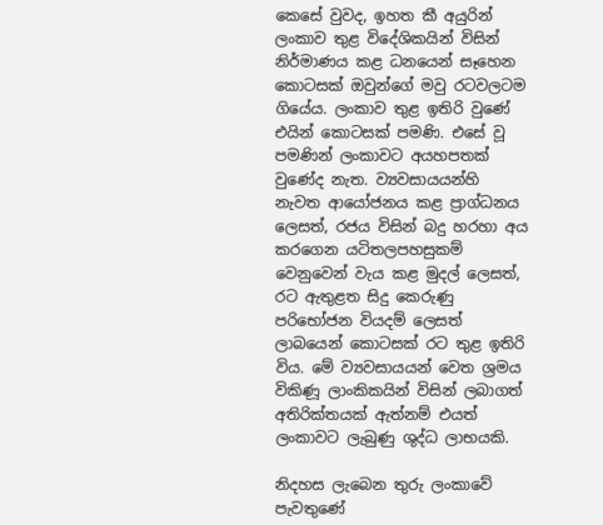කෙසේ වුවද, ඉහත කී අයුරින් ලංකාව තුළ විදේශිකයින් විසින් නිර්මාණය කළ ධනයෙන් සෑහෙන කොටසක් ඔවුන්ගේ මවු රටවලටම ගියේය. ලංකාව තුළ ඉතිරි වුණේ එයින් කොටසක් පමණි. එසේ වූ පමණින් ලංකාවට අයහපතක් වුණේද නැත. ව්‍යවසායයන්හි නැවත ආයෝජනය කළ ප්‍රාග්ධනය ලෙසත්, රජය විසින් බදු හරහා අය කරගෙන යටිතලපහසුකම් වෙනුවෙන් වැය කළ මුදල් ලෙසත්, රට ඇතුළත සිදු කෙරුණු පරිභෝජන වියදම් ලෙසත් ලාබයෙන් කොටසක් රට තුළ ඉතිරි විය. මේ ව්‍යවසායයන් වෙත ශ්‍රමය විකිණූ ලාංකිකයින් විසින් ලබාගත් අතිරික්තයක් ඇත්නම් එයත් ලංකාවට ලැබුණු ශුද්ධ ලාභයකි.

නිදහස ලැබෙන තුරු ලංකාවේ පැවතුණේ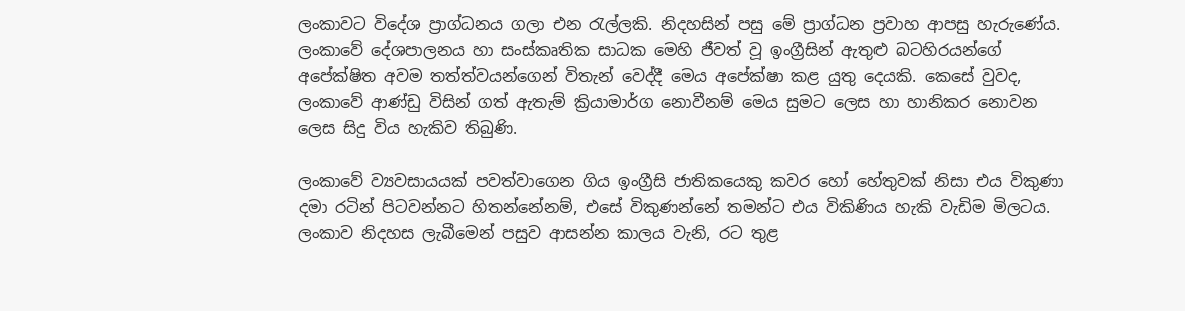ලංකාවට විදේශ ප්‍රාග්ධනය ගලා එන රැල්ලකි. නිදහසින් පසු මේ ප්‍රාග්ධන ප්‍රවාහ ආපසු හැරුණේය. ලංකාවේ දේශපාලනය හා සංස්කෘතික සාධක මෙහි ජීවත් වූ ඉංග්‍රීසින් ඇතුළු බටහිරයන්ගේ අපේක්ෂිත අවම තත්ත්වයන්ගෙන් විතැන් වෙද්දී මෙය අපේක්ෂා කළ යුතු දෙයකි. කෙසේ වුවද, ලංකාවේ ආණ්ඩු විසින් ගත් ඇතැම් ක්‍රියාමාර්ග නොවීනම් මෙය සුමට ලෙස හා හානිකර නොවන ලෙස සිදු විය හැකිව තිබුණි.

ලංකාවේ ව්‍යවසායයක් පවත්වාගෙන ගිය ඉංග්‍රීසි ජාතිකයෙකු කවර හෝ හේතුවක් නිසා එය විකුණා දමා රටින් පිටවන්නට හිතන්නේනම්, එසේ විකුණන්නේ තමන්ට එය විකිණිය හැකි වැඩිම මිලටය. ලංකාව නිදහස ලැබීමෙන් පසුව ආසන්න කාලය වැනි, රට තුළ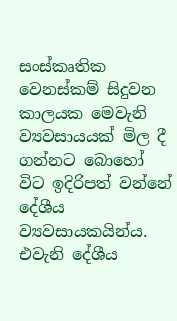සංස්කෘතික වෙනස්කම් සිදුවන කාලයක මෙවැනි ව්‍යවසායයක් මිල දී ගන්නට බොහෝ විට ඉදිරිපත් වන්නේ දේශීය ව්‍යවසායකයින්ය. එවැනි දේශීය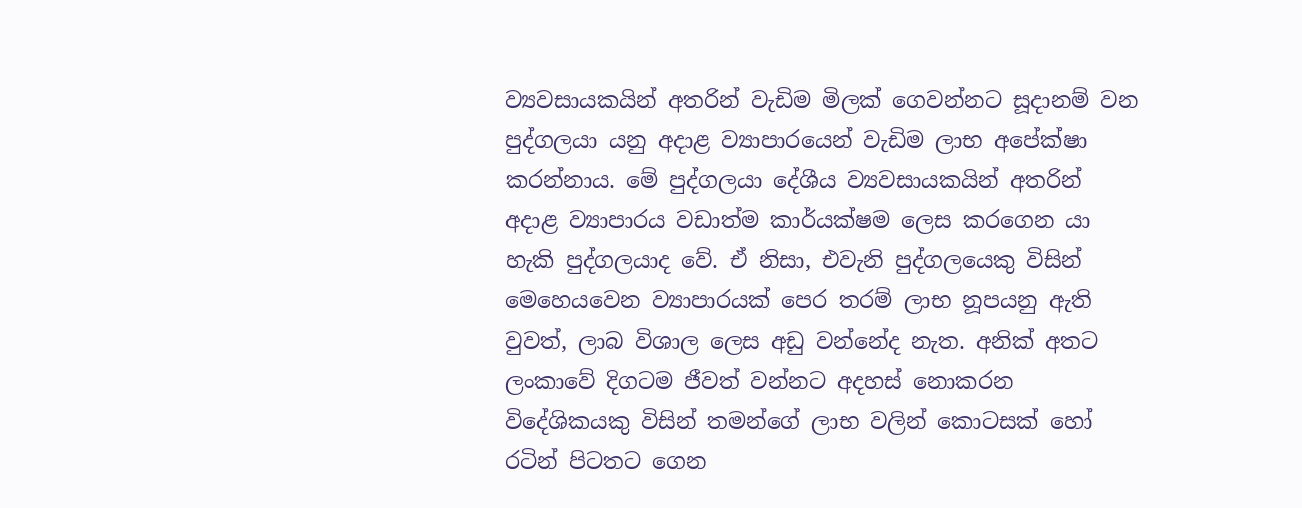ව්‍යවසායකයින් අතරින් වැඩිම මිලක් ගෙවන්නට සූදානම් වන පුද්ගලයා යනු අදාළ ව්‍යාපාරයෙන් වැඩිම ලාභ අපේක්ෂා කරන්නාය. මේ පුද්ගලයා දේශීය ව්‍යවසායකයින් අතරින් අදාළ ව්‍යාපාරය වඩාත්ම කාර්යක්ෂම ලෙස කරගෙන යා හැකි පුද්ගලයාද වේ. ඒ නිසා, එවැනි පුද්ගලයෙකු විසින් මෙහෙයවෙන ව්‍යාපාරයක් පෙර තරම් ලාභ නූපයනු ඇති වුවත්, ලාබ විශාල ලෙස අඩු වන්නේද නැත. අනික් අතට ලංකාවේ දිගටම ජීවත් වන්නට අදහස් නොකරන විදේශිකයකු විසින් තමන්ගේ ලාභ වලින් කොටසක් හෝ රටින් පිටතට ගෙන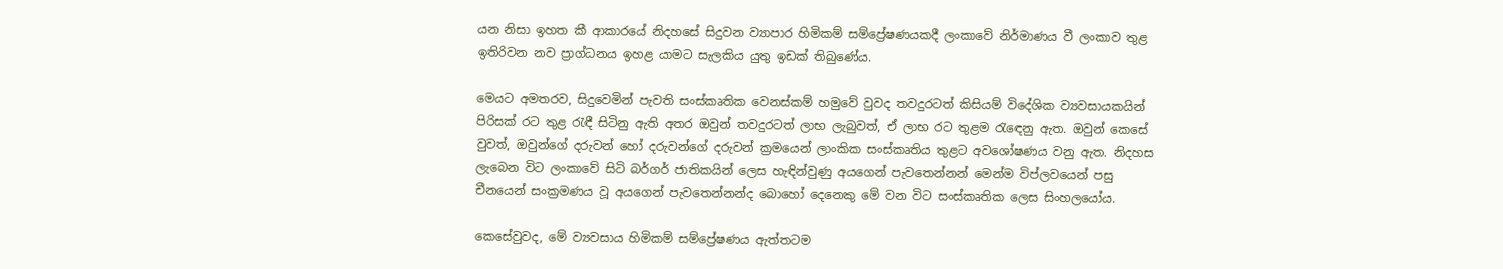යන නිසා ඉහත කී ආකාරයේ නිදහසේ සිදුවන ව්‍යාපාර හිමිකම් සම්ප්‍රේෂණයකදී ලංකාවේ නිර්මාණය වී ලංකාව තුළ ඉතිරිවන නව ප්‍රාග්ධනය ඉහළ යාමට සැලකිය යුතු ඉඩක් තිබුණේය.

මෙයට අමතරව, සිදුවෙමින් පැවති සංස්කෘතික වෙනස්කම් හමුවේ වුවද තවදුරටත් කිසියම් විදේශික ව්‍යවසායකයින් පිරිසක් රට තුළ රැඳී සිටිනු ඇති අතර ඔවුන් තවදුරටත් ලාභ ලැබුවත්, ඒ ලාභ රට තුළම රැඳෙනු ඇත. ඔවුන් කෙසේ වුවත්, ඔවුන්ගේ දරුවන් හෝ දරුවන්ගේ දරුවන් ක්‍රමයෙන් ලාංකික සංස්කෘතිය තුළට අවශෝෂණය වනු ඇත. නිදහස ලැබෙන විට ලංකාවේ සිටි බර්ගර් ජාතිකයින් ලෙස හැඳින්වුණු අයගෙන් පැවතෙන්නන් මෙන්ම විප්ලවයෙන් පසු චීනයෙන් සංක්‍රමණය වූ අයගෙන් පැවතෙන්නන්ද බොහෝ දෙනෙකු මේ වන විට සංස්කෘතික ලෙස සිංහලයෝය.

කෙසේවුවද, මේ ව්‍යවසාය හිමිකම් සම්ප්‍රේෂණය ඇත්තටම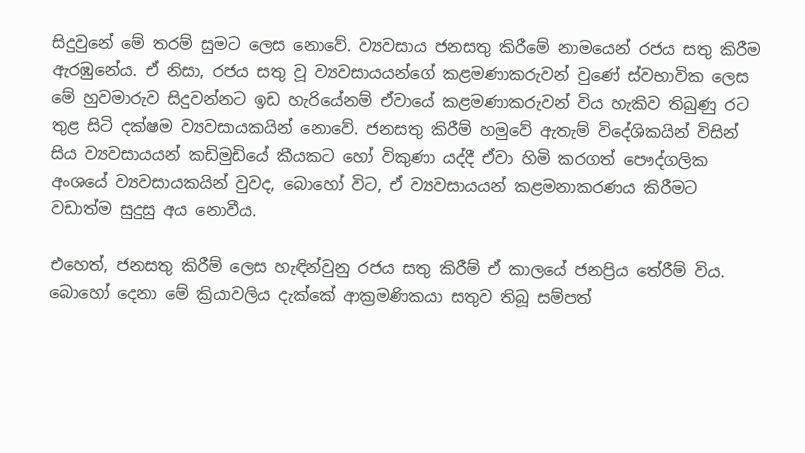සිදුවුනේ මේ තරම් සුමට ලෙස නොවේ. ව්‍යවසාය ජනසතු කිරීමේ නාමයෙන් රජය සතු කිරීම ඇරඹුනේය. ඒ නිසා, රජය සතු වූ ව්‍යවසායයන්ගේ කළමණාකරුවන් වුණේ ස්වභාවික ලෙස මේ හුවමාරුව සිදුවන්නට ඉඩ හැරියේනම් ඒවායේ කළමණාකරුවන් විය හැකිව තිබුණු රට තුළ සිටි දක්ෂම ව්‍යවසායකයින් නොවේ. ජනසතු කිරීම් හමුවේ ඇතැම් විදේශිකයින් විසින් සිය ව්‍යවසායයන් කඩිමුඩියේ කීයකට හෝ විකුණා යද්දී ඒවා හිමි කරගත් පෞද්ගලික අංශයේ ව්‍යවසායකයින් වුවද, බොහෝ විට, ඒ ව්‍යවසායයන් කළමනාකරණය කිරීමට වඩාත්ම සුදුසු අය නොවීය.

එහෙත්, ජනසතු කිරීම් ලෙස හැඳින්වුනු රජය සතු කිරීම් ඒ කාලයේ ජනප්‍රිය තේරීම් විය. බොහෝ දෙනා මේ ක්‍රියාවලිය දැක්කේ ආක්‍රමණිකයා සතුව තිබූ සම්පත්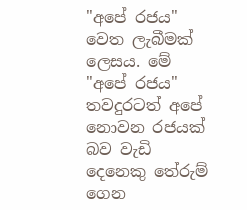"අපේ රජය" වෙත ලැබීමක් ලෙසය. මේ "අපේ රජය" තවදුරටත් අපේ නොවන රජයක් බව වැඩි දෙනෙකු තේරුම් ගෙන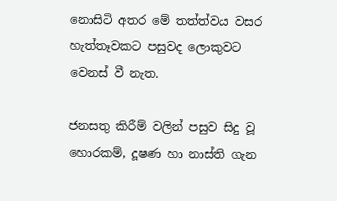නොසිටි අතර මේ තත්ත්වය වසර හැත්තෑවකට පසුවද ලොකුවට වෙනස් වී නැත.

ජනසතු කිරීම් වලින් පසුව සිදු වූ හොරකම්, දූෂණ හා නාස්ති ගැන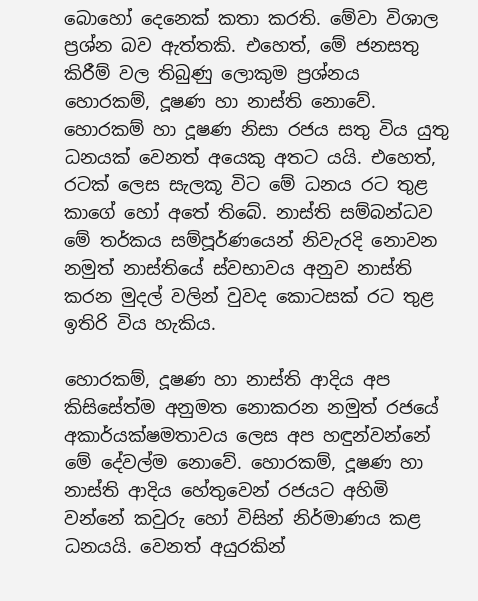බොහෝ දෙනෙක් කතා කරති. මේවා විශාල ප්‍රශ්න බව ඇත්තකි. එහෙත්, මේ ජනසතු කිරීම් වල තිබුණු ලොකුම ප්‍රශ්නය හොරකම්, දූෂණ හා නාස්ති නොවේ. හොරකම් හා දූෂණ නිසා රජය සතු විය යුතු ධනයක් වෙනත් අයෙකු අතට යයි. එහෙත්, රටක් ලෙස සැලකූ විට මේ ධනය රට තුළ කාගේ හෝ අතේ තිබේ. නාස්ති සම්බන්ධව මේ තර්කය සම්පූර්ණයෙන් නිවැරදි නොවන නමුත් නාස්තියේ ස්වභාවය අනුව නාස්ති කරන මුදල් වලින් වුවද කොටසක් රට තුළ ඉතිරි විය හැකිය.

හොරකම්, දූෂණ හා නාස්ති ආදිය අප කිසිසේත්ම අනුමත නොකරන නමුත් රජයේ අකාර්යක්ෂමතාවය ලෙස අප හඳුන්වන්නේ මේ දේවල්ම නොවේ. හොරකම්, දූෂණ හා නාස්ති ආදිය හේතුවෙන් රජයට අහිමි වන්නේ කවුරු හෝ විසින් නිර්මාණය කළ ධනයයි. වෙනත් අයුරකින්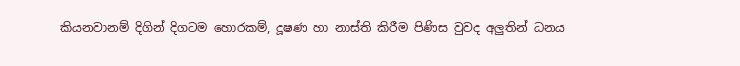කියනවානම් දිගින් දිගටම හොරකම්, දූෂණ හා නාස්ති කිරීම පිණිස වුවද අලුතින් ධනය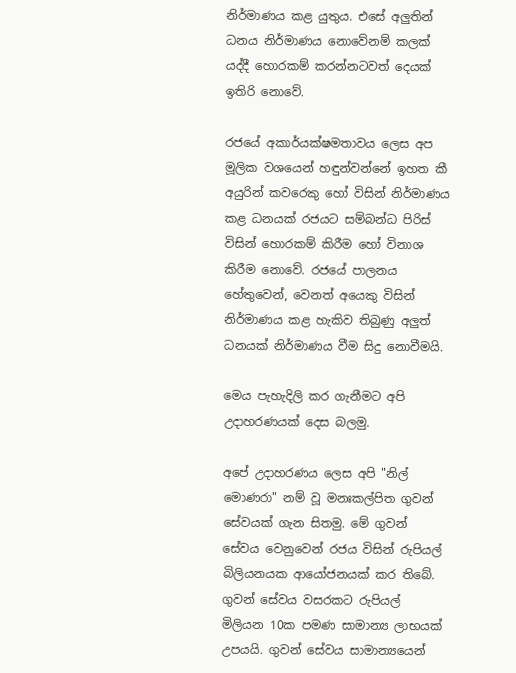නිර්මාණය කළ යුතුය. එසේ අලුතින් ධනය නිර්මාණය නොවේනම් කලක් යද්දී හොරකම් කරන්නටවත් දෙයක් ඉතිරි නොවේ.

රජයේ අකාර්යක්ෂමතාවය ලෙස අප මූලික වශයෙන් හඳුන්වන්නේ ඉහත කී අයුරින් කවරෙකු හෝ විසින් නිර්මාණය කළ ධනයක් රජයට සම්බන්ධ පිරිස් විසින් හොරකම් කිරීම හෝ විනාශ කිරීම නොවේ. රජයේ පාලනය හේතුවෙන්, වෙනත් අයෙකු විසින් නිර්මාණය කළ හැකිව තිබුණු අලුත් ධනයක් නිර්මාණය වීම සිදු නොවීමයි.

මෙය පැහැදිලි කර ගැනීමට අපි උදාහරණයක් දෙස බලමු.

අපේ උදාහරණය ලෙස අපි "නිල් මොණරා" නම් වූ මනඃකල්පිත ගුවන් සේවයක් ගැන සිතමු. මේ ගුවන් සේවය වෙනුවෙන් රජය විසින් රුපියල් බිලියනයක ආයෝජනයක් කර තිබේ. ගුවන් සේවය වසරකට රුපියල් මිලියන 10ක පමණ සාමාන්‍ය ලාභයක් උපයයි. ගුවන් සේවය සාමාන්‍යයෙන්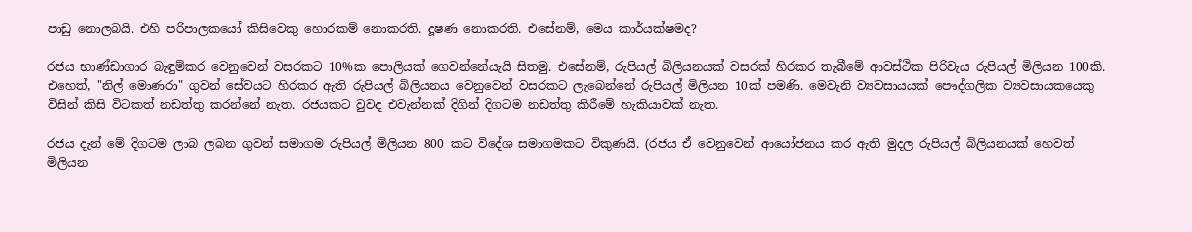පාඩු නොලබයි. එහි පරිපාලකයෝ කිසිවෙකු හොරකම් නොකරති. දූෂණ නොකරති. එසේනම්, මෙය කාර්යක්ෂමද?

රජය භාණ්ඩාගාර බැඳුම්කර වෙනුවෙන් වසරකට 10%ක පොලියක් ගෙවන්නේයැයි සිතමු. එසේනම්, රුපියල් බිලියනයක් වසරක් හිරකර තැබීමේ ආවස්ථික පිරිවැය රුපියල් මිලියන 100කි. එහෙත්, "නිල් මොණරා" ගුවන් සේවයට හිරකර ඇති රුපියල් බිලියනය වෙනුවෙන් වසරකට ලැබෙන්නේ රුපියල් මිලියන 10ක් පමණි. මෙවැනි ව්‍යවසායයක් පෞද්ගලික ව්‍යවසායකයෙකු විසින් කිසි විටකත් නඩත්තු කරන්නේ නැත. රජයකට වුවද එවැන්නක් දිගින් දිගටම නඩත්තු කිරීමේ හැකියාවක් නැත.

රජය දැන් මේ දිගටම ලාබ ලබන ගුවන් සමාගම රුපියල් මිලියන 800 කට විදේශ සමාගමකට විකුණයි. (රජය ඒ වෙනුවෙන් ආයෝජනය කර ඇති මුදල රුපියල් බිලියනයක් හෙවත් මිලියන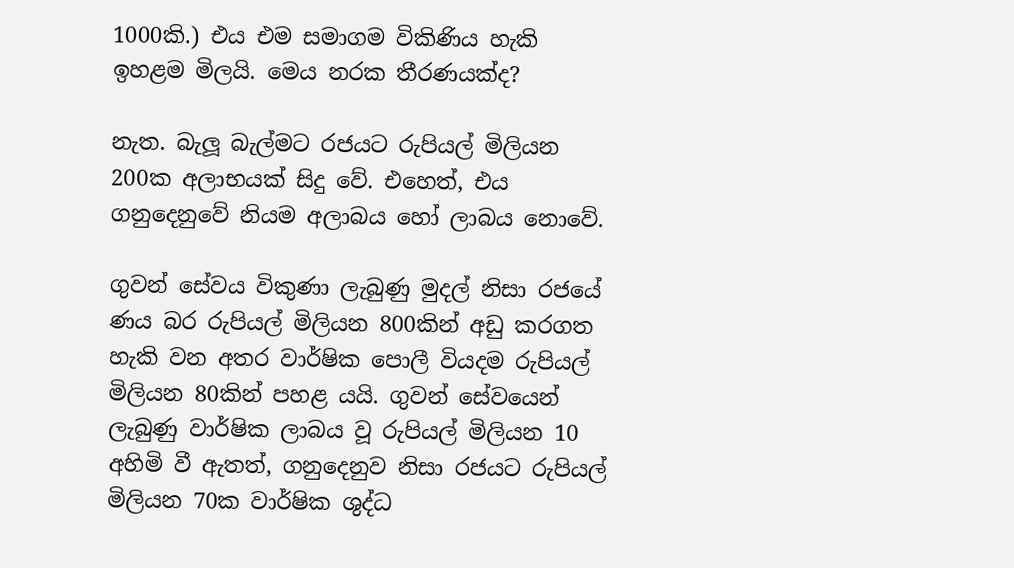1000කි.) එය එම සමාගම විකිණිය හැකි ඉහළම මිලයි. මෙය නරක තීරණයක්ද?

නැත. බැලූ බැල්මට රජයට රුපියල් මිලියන 200ක අලාභයක් සිදු වේ. එහෙත්, එය ගනුදෙනුවේ නියම අලාබය හෝ ලාබය නොවේ.

ගුවන් සේවය විකුණා ලැබුණු මුදල් නිසා රජයේ ණය බර රුපියල් මිලියන 800කින් අඩු කරගත හැකි වන අතර වාර්ෂික පොලී වියදම රුපියල් මිලියන 80කින් පහළ යයි. ගුවන් සේවයෙන් ලැබුණු වාර්ෂික ලාබය වූ රුපියල් මිලියන 10 අහිමි වී ඇතත්, ගනුදෙනුව නිසා රජයට රුපියල් මිලියන 70ක වාර්ෂික ශුද්ධ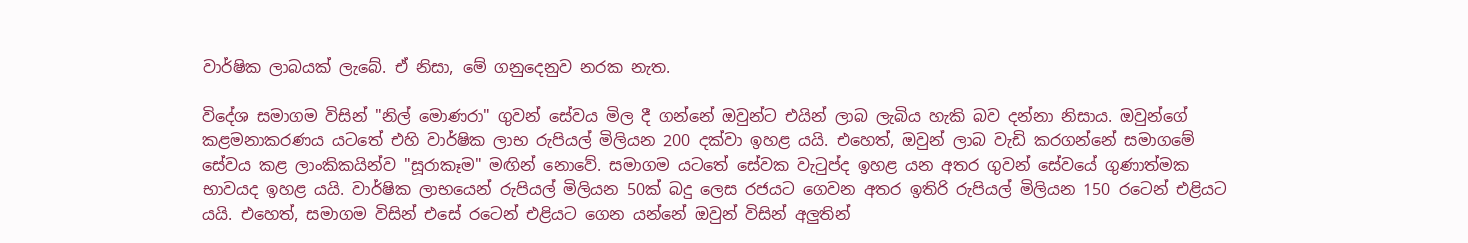වාර්ෂික ලාබයක් ලැබේ. ඒ නිසා, මේ ගනුදෙනුව නරක නැත.

විදේශ සමාගම විසින් "නිල් මොණරා" ගුවන් සේවය මිල දී ගන්නේ ඔවුන්ට එයින් ලාබ ලැබිය හැකි බව දන්නා නිසාය. ඔවුන්ගේ කළමනාකරණය යටතේ එහි වාර්ෂික ලාභ රුපියල් මිලියන 200 දක්වා ඉහළ යයි. එහෙත්, ඔවුන් ලාබ වැඩි කරගන්නේ සමාගමේ සේවය කළ ලාංකිකයින්ව "සූරාකෑම" මඟින් නොවේ. සමාගම යටතේ සේවක වැටුප්ද ඉහළ යන අතර ගුවන් සේවයේ ගුණාත්මක භාවයද ඉහළ යයි. වාර්ෂික ලාභයෙන් රුපියල් මිලියන 50ක් බදු ලෙස රජයට ගෙවන අතර ඉතිරි රුපියල් මිලියන 150 රටෙන් එළියට යයි. එහෙත්, සමාගම විසින් එසේ රටෙන් එළියට ගෙන යන්නේ ඔවුන් විසින් අලුතින්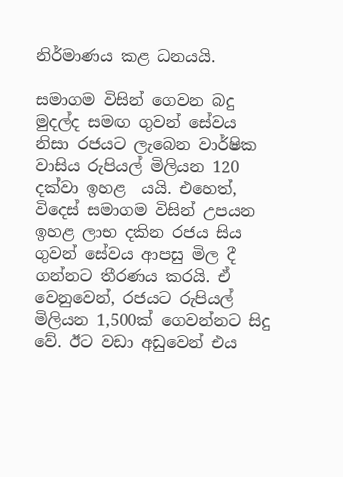නිර්මාණය කළ ධනයයි.

සමාගම විසින් ගෙවන බදු මුදල්ද සමඟ ගුවන් සේවය නිසා රජයට ලැබෙන වාර්ෂික වාසිය රුපියල් මිලියන 120 දක්වා ඉහළ  යයි. එහෙත්, විදෙස් සමාගම විසින් උපයන ඉහළ ලාභ දකින රජය සිය ගුවන් සේවය ආපසු මිල දී ගන්නට තීරණය කරයි. ඒ වෙනුවෙන්, රජයට රුපියල් මිලියන 1,500ක් ගෙවන්නට සිදු වේ. ඊට වඩා අඩුවෙන් එය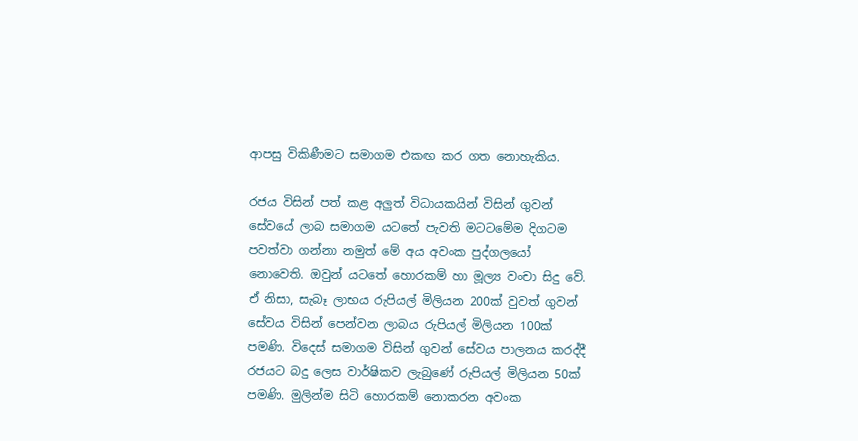ආපසු විකිණීමට සමාගම එකඟ කර ගත නොහැකිය.

රජය විසින් පත් කළ අලුත් විධායකයින් විසින් ගුවන් සේවයේ ලාබ සමාගම යටතේ පැවති මටටමේම දිගටම පවත්වා ගන්නා නමුත් මේ අය අවංක පුද්ගලයෝ නොවෙති. ඔවුන් යටතේ හොරකම් හා මූල්‍ය වංචා සිදු වේ. ඒ නිසා, සැබෑ ලාභය රුපියල් මිලියන 200ක් වුවත් ගුවන් සේවය විසින් පෙන්වන ලාබය රුපියල් මිලියන 100ක් පමණි. විදෙස් සමාගම විසින් ගුවන් සේවය පාලනය කරද්දී රජයට බදු ලෙස වාර්ෂිකව ලැබුණේ රුපියල් මිලියන 50ක් පමණි. මුලින්ම සිටි හොරකම් නොකරන අවංක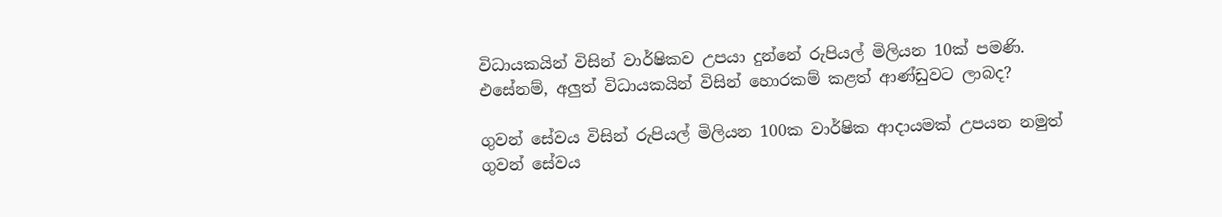විධායකයින් විසින් වාර්ෂිකව උපයා දුන්නේ රුපියල් මිලියන 10ක් පමණි. එසේනම්, අලුත් විධායකයින් විසින් හොරකම් කළත් ආණ්ඩුවට ලාබද?

ගුවන් සේවය විසින් රුපියල් මිලියන 100ක වාර්ෂික ආදායමක් උපයන නමුත් ගුවන් සේවය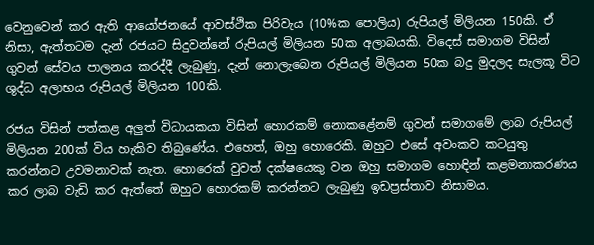වෙනුවෙන් කර ඇති ආයෝජනයේ ආවස්ථික පිරිවැය (10%ක පොලිය) රුපියල් මිලියන 150කි. ඒ නිසා, ඇත්තටම දැන් රජයට සිදුවන්නේ රුපියල් මිලියන 50ක අලාබයකි. විදෙස් සමාගම විසින් ගුවන් සේවය පාලනය කරද්දී ලැබුණු, දැන් නොලැබෙන රුපියල් මිලියන 50ක බදු මුදලද සැලකූ විට ශුද්ධ අලාභය රුපියල් මිලියන 100කි.

රජය විසින් පත්කළ අලුත් විධායකයා විසින් හොරකම් නොකළේනම් ගුවන් සමාගමේ ලාබ රුපියල් මිලියන 200ක් විය හැකිව තිබුණේය. එහෙත්, ඔහු හොරෙකි. ඔහුට එසේ අවංකව කටයුතු කරන්නට උවමනාවක් නැත. හොරෙක් වුවත් දක්ෂයෙකු වන ඔහු සමාගම හොඳින් කළමනාකරණය කර ලාබ වැඩි කර ඇත්තේ ඔහුට හොරකම් කරන්නට ලැබුණු ඉඩප්‍රස්තාව නිසාමය.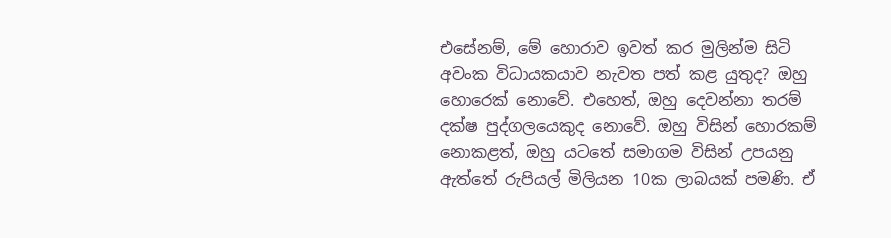එසේනම්, මේ හොරාව ඉවත් කර මුලින්ම සිටි අවංක විධායකයාව නැවත පත් කළ යුතුද? ඔහු හොරෙක් නොවේ. එහෙත්, ඔහු දෙවන්නා තරම් දක්ෂ පුද්ගලයෙකුද නොවේ. ඔහු විසින් හොරකම් නොකළත්, ඔහු යටතේ සමාගම විසින් උපයනු ඇත්තේ රුපියල් මිලියන 10ක ලාබයක් පමණි. ඒ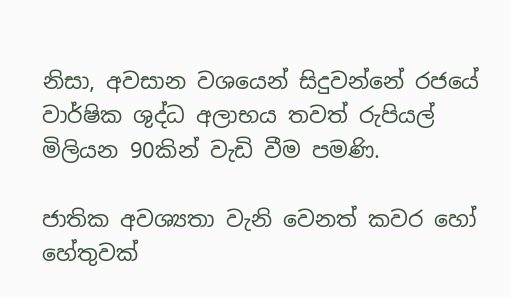නිසා, අවසාන වශයෙන් සිදුවන්නේ රජයේ වාර්ෂික ශුද්ධ අලාභය තවත් රුපියල් මිලියන 90කින් වැඩි වීම පමණි.

ජාතික අවශ්‍යතා වැනි වෙනත් කවර හෝ හේතුවක්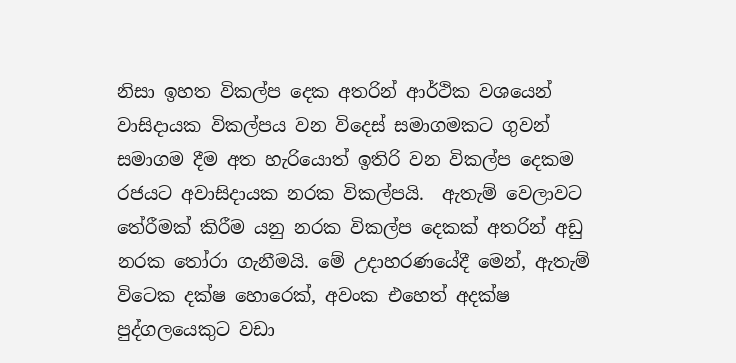නිසා ඉහත විකල්ප දෙක අතරින් ආර්ථික වශයෙන් වාසිදායක විකල්පය වන විදෙස් සමාගමකට ගුවන් සමාගම දීම අත හැරියොත් ඉතිරි වන විකල්ප දෙකම රජයට අවාසිදායක නරක විකල්පයි.  ඇතැම් වෙලාවට තේරීමක් කිරීම යනු නරක විකල්ප දෙකක් අතරින් අඩු නරක තෝරා ගැනීමයි. මේ උදාහරණයේදී මෙන්, ඇතැම් විටෙක දක්ෂ හොරෙක්, අවංක එහෙත් අදක්ෂ පුද්ගලයෙකුට වඩා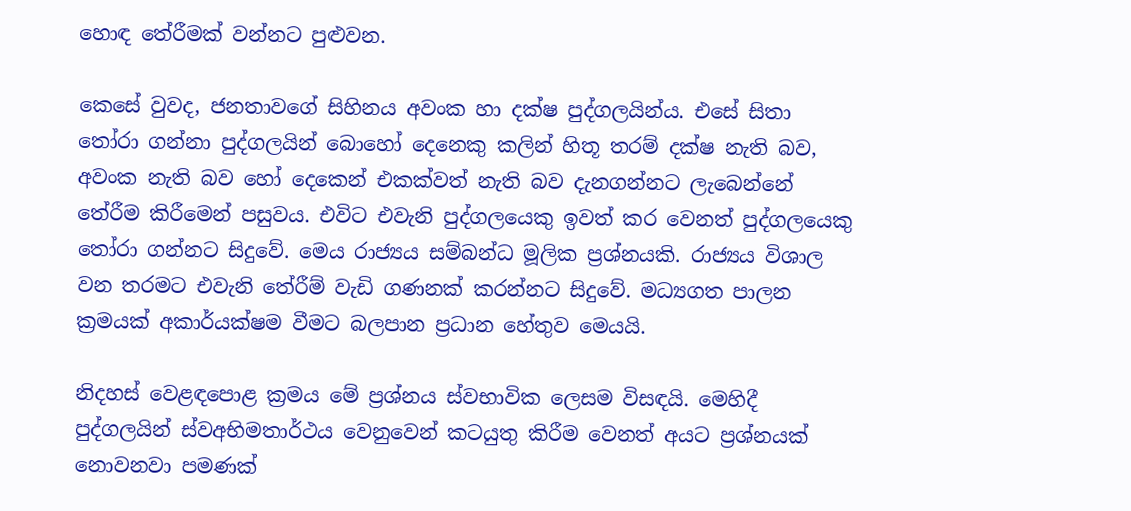හොඳ තේරීමක් වන්නට පුළුවන.

කෙසේ වුවද, ජනතාවගේ සිහිනය අවංක හා දක්ෂ පුද්ගලයින්ය. එසේ සිතා තෝරා ගන්නා පුද්ගලයින් බොහෝ දෙනෙකු කලින් හිතූ තරම් දක්ෂ නැති බව, අවංක නැති බව හෝ දෙකෙන් එකක්වත් නැති බව දැනගන්නට ලැබෙන්නේ තේරීම කිරීමෙන් පසුවය. එවිට එවැනි පුද්ගලයෙකු ඉවත් කර වෙනත් පුද්ගලයෙකු තෝරා ගන්නට සිදුවේ. මෙය රාජ්‍යය සම්බන්ධ මූලික ප්‍රශ්නයකි. රාජ්‍යය විශාල වන තරමට එවැනි තේරීම් වැඩි ගණනක් කරන්නට සිදුවේ. මධ්‍යගත පාලන ක්‍රමයක් අකාර්යක්ෂම වීමට බලපාන ප්‍රධාන හේතුව මෙයයි.

නිදහස් වෙළඳපොළ ක්‍රමය මේ ප්‍රශ්නය ස්වභාවික ලෙසම විසඳයි. මෙහිදී පුද්ගලයින් ස්වඅභිමතාර්ථය වෙනුවෙන් කටයුතු කිරීම වෙනත් අයට ප්‍රශ්නයක් නොවනවා පමණක්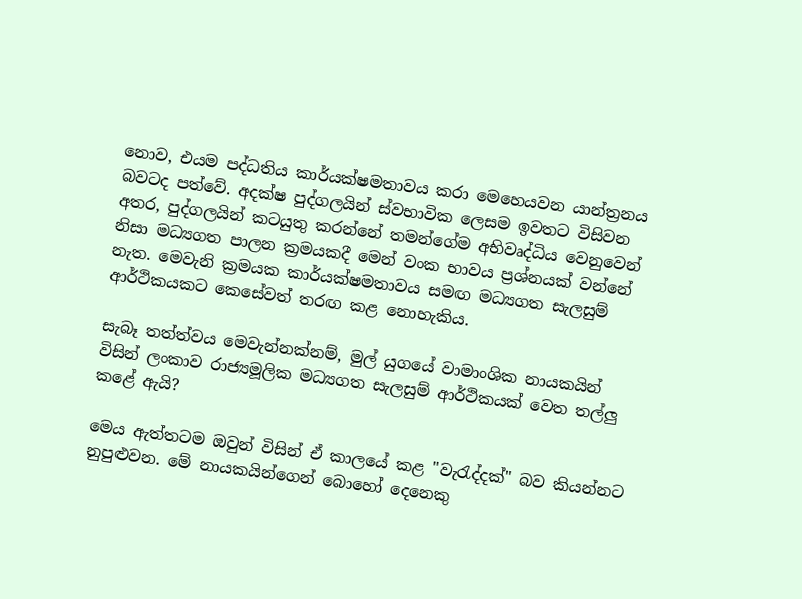නොව, එයම පද්ධතිය කාර්යක්ෂමතාවය කරා මෙහෙයවන යාන්ත්‍රනය බවටද පත්වේ. අදක්ෂ පුද්ගලයින් ස්වභාවික ලෙසම ඉවතට විසිවන අතර, පුද්ගලයින් කටයුතු කරන්නේ තමන්ගේම අභිවෘද්ධිය වෙනුවෙන් නිසා මධ්‍යගත පාලන ක්‍රමයකදී මෙන් වංක භාවය ප්‍රශ්නයක් වන්නේ නැත. මෙවැනි ක්‍රමයක කාර්යක්ෂමතාවය සමඟ මධ්‍යගත සැලසුම් ආර්ථිකයකට කෙසේවත් තරඟ කළ නොහැකිය.

සැබෑ තත්ත්වය මෙවැන්නක්නම්, මුල් යුගයේ වාමාංශික නායකයින් විසින් ලංකාව රාජ්‍යමූලික මධ්‍යගත සැලසුම් ආර්ථිකයක් වෙත තල්ලු කළේ ඇයි?

මෙය ඇත්තටම ඔවුන් විසින් ඒ කාලයේ කළ "වැරැද්දක්" බව කියන්නට නුපුළුවන. මේ නායකයින්ගෙන් බොහෝ දෙනෙකු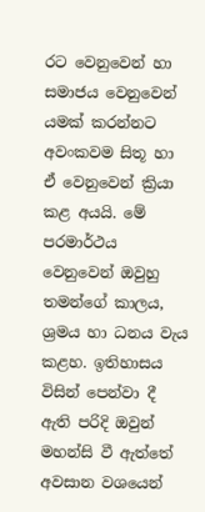රට වෙනුවෙන් හා සමාජය වෙනුවෙන් යමක් කරන්නට අවංකවම සිතූ හා ඒ වෙනුවෙන් ක්‍රියා කළ අයයි. මේ පරමාර්ථය වෙනුවෙන් ඔවුහු තමන්ගේ කාලය, ශ්‍රමය හා ධනය වැය කළහ. ඉතිහාසය විසින් පෙන්වා දී ඇති පරිදි ඔවුන් මහන්සි වී ඇත්තේ අවසාන වශයෙන්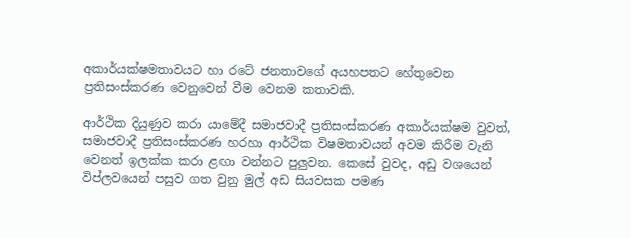අකාර්යක්ෂමතාවයට හා රටේ ජනතාවගේ අයහපතට හේතුවෙන ප්‍රතිසංස්කරණ වෙනුවෙන් වීම වෙනම කතාවකි.

ආර්ථික දියුණුව කරා යාමේදී සමාජවාදී ප්‍රතිසංස්කරණ අකාර්යක්ෂම වුවත්, සමාජවාදී ප්‍රතිසංස්කරණ හරහා ආර්ථික විෂමතාවයන් අවම කිරීම වැනි වෙනත් ඉලක්ක කරා ළඟා වන්නට පුලුවන. කෙසේ වුවද, අඩු වශයෙන් විප්ලවයෙන් පසුව ගත වුනු මුල් අඩ සියවසක පමණ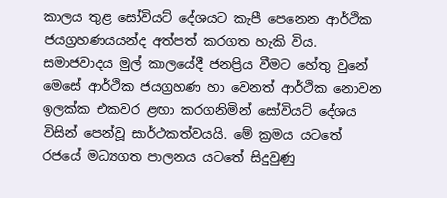කාලය තුළ සෝවියට් දේශයට කැපී පෙනෙන ආර්ථික ජයග්‍රහණයයන්ද අත්පත් කරගත හැකි විය. සමාජවාදය මුල් කාලයේදී ජනප්‍රිය වීමට හේතු වුනේ මෙසේ ආර්ථික ජයග්‍රහණ හා වෙනත් ආර්ථික නොවන ඉලක්ක එකවර ළඟා කරගනිමින් සෝවියට් දේශය විසින් පෙන්වූ සාර්ථකත්වයයි. මේ ක්‍රමය යටතේ රජයේ මධ්‍යගත පාලනය යටතේ සිදුවුණු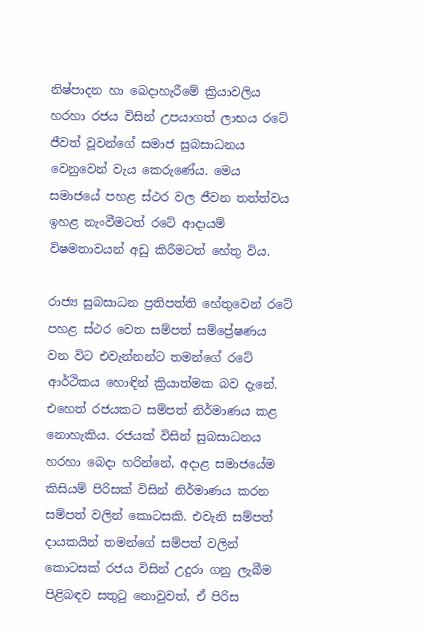නිෂ්පාදන හා බෙදාහැරීමේ ක්‍රියාවලිය හරහා රජය විසින් උපයාගත් ලාභය රටේ ජීවත් වූවන්ගේ සමාජ සුබසාධනය වෙනුවෙන් වැය කෙරුණේය. මෙය සමාජයේ පහළ ස්ථර වල ජීවන තත්ත්වය ඉහළ නැංවීමටත් රටේ ආදායම් විෂමතාවයන් අඩු කිරීමටත් හේතු විය.

රාජ්‍ය සුබසාධන ප්‍රතිපත්ති හේතුවෙන් රටේ පහළ ස්ථර වෙත සම්පත් සම්ප්‍රේෂණය වන විට එවැන්නන්ට තමන්ගේ රටේ ආර්ථිකය හොඳින් ක්‍රියාත්මක බව දැනේ. එහෙත් රජයකට සම්පත් නිර්මාණය කළ නොහැකිය. රජයක් විසින් සුබසාධනය හරහා බෙදා හරින්නේ, අදාළ සමාජයේම කිසියම් පිරිසක් විසින් නිර්මාණය කරන සම්පත් වලින් කොටසකි. එවැනි සම්පත් දායකයින් තමන්ගේ සම්පත් වලින් කොටසක් රජය විසින් උදුරා ගනු ලැබීම පිළිබඳව සතුටු නොවුවත්, ඒ පිරිස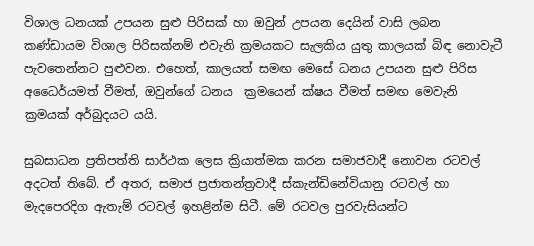විශාල ධනයක් උපයන සුළු පිරිසක් හා ඔවුන් උපයන දෙයින් වාසි ලබන කණ්ඩායම විශාල පිරිසක්නම් එවැනි ක්‍රමයකට සැලකිය යුතු කාලයක් බිඳ නොවැටී පැවතෙන්නට පුළුවන. එහෙත්, කාලයත් සමඟ මෙසේ ධනය උපයන සුළු පිරිස අධෛර්යමත් වීමත්, ඔවුන්ගේ ධනය  ක්‍රමයෙන් ක්ෂය වීමත් සමඟ මෙවැනි ක්‍රමයක් අර්බුදයට යයි.

සුබසාධන ප්‍රතිපත්ති සාර්ථක ලෙස ක්‍රියාත්මක කරන සමාජවාදී නොවන රටවල් අදටත් තිබේ. ඒ අතර, සමාජ ප්‍රජාතන්ත්‍රවාදී ස්කැන්ඩිනේවියානු රටවල් හා මැදපෙරදිග ඇතැම් රටවල් ඉහළින්ම සිටී. මේ රටවල පුරවැසියන්ට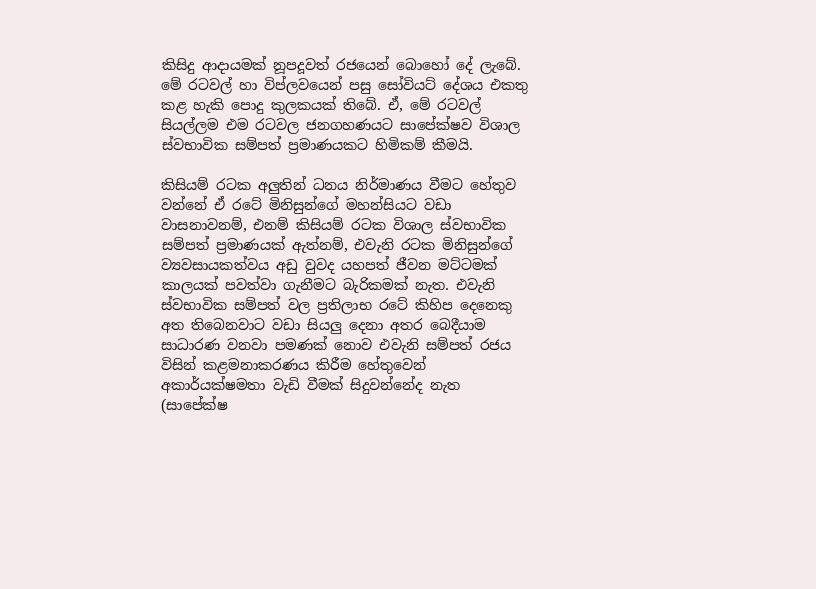කිසිදු ආදායමක් නූපදූවත් රජයෙන් බොහෝ දේ ලැබේ. මේ රටවල් හා විප්ලවයෙන් පසු සෝවියට් දේශය එකතු කළ හැකි පොදු කුලකයක් තිබේ. ඒ, මේ රටවල් සියල්ලම එම රටවල ජනගහණයට සාපේක්ෂව විශාල ස්වභාවික සම්පත් ප්‍රමාණයකට හිමිකම් කීමයි.

කිසියම් රටක අලුතින් ධනය නිර්මාණය වීමට හේතුව වන්නේ ඒ රටේ මිනිසුන්ගේ මහන්සියට වඩා වාසනාවනම්, එනම් කිසියම් රටක විශාල ස්වභාවික සම්පත් ප්‍රමාණයක් ඇත්නම්, එවැනි රටක මිනිසුන්ගේ ව්‍යවසායකත්වය අඩු වුවද යහපත් ජීවන මට්ටමක් කාලයක් පවත්වා ගැනීමට බැරිකමක් නැත. එවැනි ස්වභාවික සම්පත් වල ප්‍රතිලාභ රටේ කිහිප දෙනෙකු අත තිබෙනවාට වඩා සියලු දෙනා අතර බෙදීයාම සාධාරණ වනවා පමණක් නොව එවැනි සම්පත් රජය විසින් කළමනාකරණය කිරීම හේතුවෙන් අකාර්යක්ෂමතා වැඩි වීමක් සිදුවන්නේද නැත (සාපේක්ෂ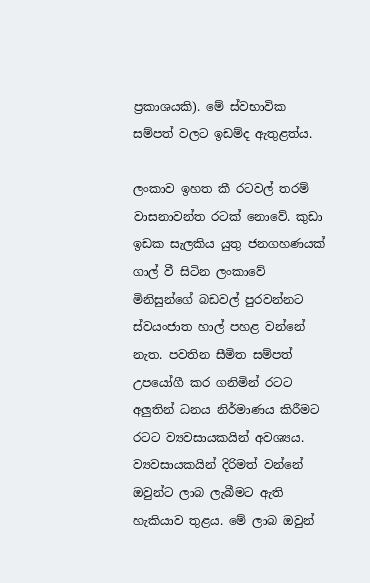ප්‍රකාශයකි). මේ ස්වභාවික සම්පත් වලට ඉඩම්ද ඇතුළත්ය.

ලංකාව ඉහත කී රටවල් තරම් වාසනාවන්ත රටක් නොවේ. කුඩා ඉඩක සැලකිය යුතු ජනගහණයක් ගාල් වී සිටින ලංකාවේ මිනිසුන්ගේ බඩවල් පුරවන්නට ස්වයංජාත හාල් පහළ වන්නේ නැත. පවතින සීමිත සම්පත් උපයෝගී කර ගනිමින් රටට අලුතින් ධනය නිර්මාණය කිරීමට රටට ව්‍යවසායකයින් අවශ්‍යය. ව්‍යවසායකයින් දිරිමත් වන්නේ ඔවුන්ට ලාබ ලැබීමට ඇති හැකියාව තුළය. මේ ලාබ ඔවුන්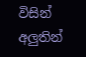විසින් අලුතින්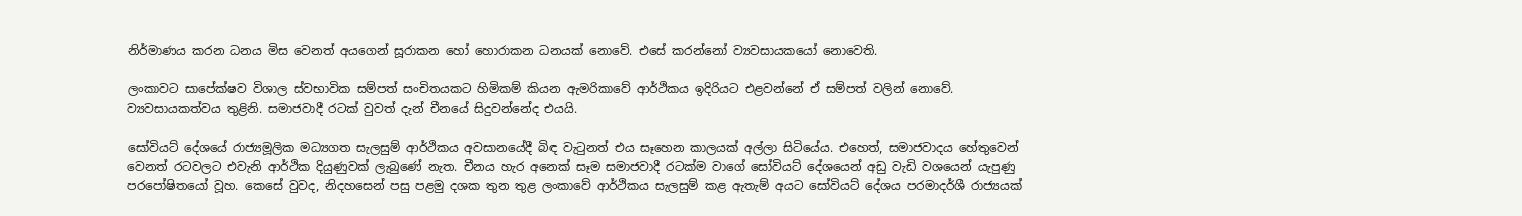නිර්මාණය කරන ධනය මිස වෙනත් අයගෙන් සූරාකන හෝ හොරාකන ධනයක් නොවේ. එසේ කරන්නෝ ව්‍යවසායකයෝ නොවෙති.

ලංකාවට සාපේක්ෂව විශාල ස්වභාවික සම්පත් සංචිතයකට හිමිකම් කියන ඇමරිකාවේ ආර්ථිකය ඉදිරියට එළවන්නේ ඒ සම්පත් වලින් නොවේ. ව්‍යවසායකත්වය තුළිනි. සමාජවාදී රටක් වුවත් දැන් චීනයේ සිදුවන්නේද එයයි.

සෝවියට් දේශයේ රාජ්‍යමූලික මධ්‍යගත සැලසුම් ආර්ථිකය අවසානයේදී බිඳ වැටුනත් එය සෑහෙන කාලයක් අල්ලා සිටියේය. එහෙත්, සමාජවාදය හේතුවෙන් වෙනත් රටවලට එවැනි ආර්ථික දියුණුවක් ලැබුණේ නැත. චීනය හැර අනෙක් සෑම සමාජවාදී රටක්ම වාගේ සෝවියට් දේශයෙන් අඩු වැඩි වශයෙන් යැපුණු පරපෝෂිතයෝ වූහ. කෙසේ වුවද, නිදහසෙන් පසු පළමු දශක තුන තුළ ලංකාවේ ආර්ථිකය සැලසුම් කළ ඇතැම් අයට සෝවියට් දේශය පරමාදර්ශී රාජ්‍යයක්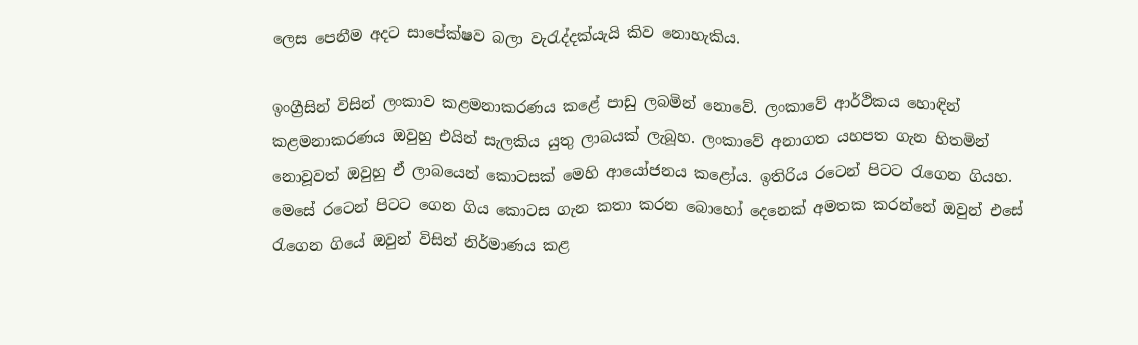ලෙස පෙනීම අදට සාපේක්ෂව බලා වැරැද්දක්යැයි කිව නොහැකිය.

ඉංග්‍රීසින් විසින් ලංකාව කළමනාකරණය කළේ පාඩු ලබමින් නොවේ. ලංකාවේ ආර්ථිකය හොඳින් කළමනාකරණය ඔවුහු එයින් සැලකිය යුතු ලාබයක් ලැබූහ. ලංකාවේ අනාගත යහපත ගැන හිතමින් නොවූවත් ඔවුහු ඒ ලාබයෙන් කොටසක් මෙහි ආයෝජනය කළෝය. ඉතිරිය රටෙන් පිටට රැගෙන ගියහ. මෙසේ රටෙන් පිටට ගෙන ගිය කොටස ගැන කතා කරන බොහෝ දෙනෙක් අමතක කරන්නේ ඔවුන් එසේ රැගෙන ගියේ ඔවුන් විසින් නිර්මාණය කළ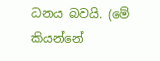ධනය බවයි. (මේ කියන්නේ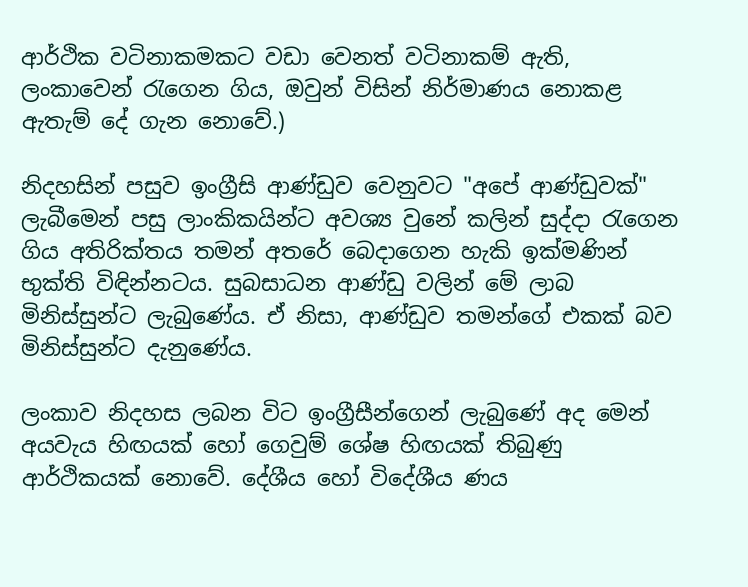ආර්ථික වටිනාකමකට වඩා වෙනත් වටිනාකම් ඇති, ලංකාවෙන් රැගෙන ගිය, ඔවුන් විසින් නිර්මාණය නොකළ ඇතැම් දේ ගැන නොවේ.)

නිදහසින් පසුව ඉංග්‍රීසි ආණ්ඩුව වෙනුවට "අපේ ආණ්ඩුවක්" ලැබීමෙන් පසු ලාංකිකයින්ට අවශ්‍ය වුනේ කලින් සුද්දා රැගෙන ගිය අතිරික්තය තමන් අතරේ බෙදාගෙන හැකි ඉක්මණින් භුක්ති විඳින්නටය. සුබසාධන ආණ්ඩු වලින් මේ ලාබ මිනිස්සුන්ට ලැබුණේය. ඒ නිසා, ආණ්ඩුව තමන්ගේ එකක් බව මිනිස්සුන්ට දැනුණේය.

ලංකාව නිදහස ලබන විට ඉංග්‍රීසීන්ගෙන් ලැබුණේ අද මෙන් අයවැය හිඟයක් හෝ ගෙවුම් ශේෂ හිඟයක් තිබුණු ආර්ථිකයක් නොවේ. දේශීය හෝ විදේශීය ණය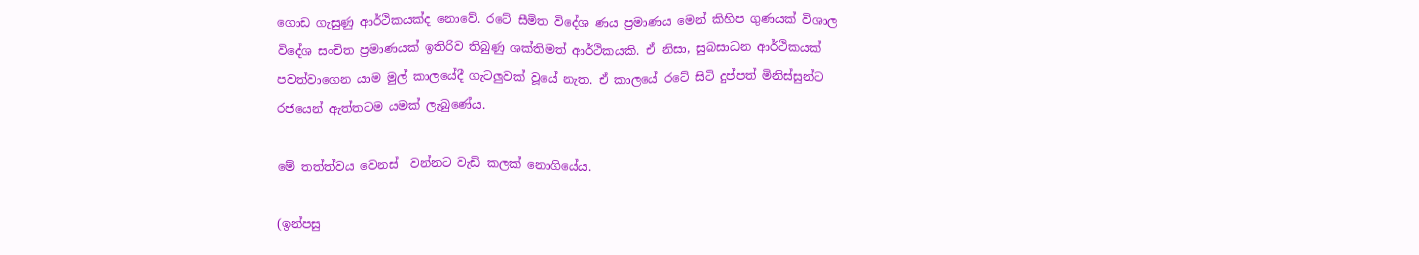ගොඩ ගැසුණු ආර්ථිකයක්ද නොවේ. රටේ සීමිත විදේශ ණය ප්‍රමාණය මෙන් කිහිප ගුණයක් විශාල විදේශ සංචිත ප්‍රමාණයක් ඉතිරිව තිබුණු ශක්තිමත් ආර්ථිකයකි. ඒ නිසා, සුබසාධන ආර්ථිකයක් පවත්වාගෙන යාම මුල් කාලයේදී ගැටලුවක් වූයේ නැත. ඒ කාලයේ රටේ සිටි දුප්පත් මිනිස්සුන්ට රජයෙන් ඇත්තටම යමක් ලැබුණේය.

මේ තත්ත්වය වෙනස්  වන්නට වැඩි කලක් නොගියේය.

(ඉන්පසු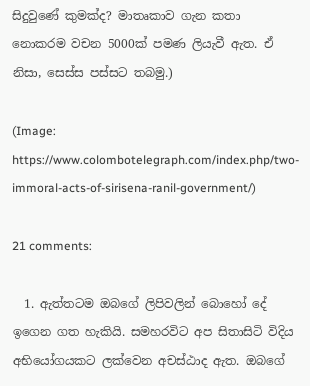සිදුවුණේ කුමක්ද? මාතෘකාව ගැන කතා නොකරම වචන 5000ක් පමණ ලියැවී ඇත. ඒ නිසා, සෙස්ස පස්සට තබමු.)

(Image: https://www.colombotelegraph.com/index.php/two-immoral-acts-of-sirisena-ranil-government/)

21 comments:

  1. ඇත්තටම ඔබගේ ලිපිවලින් බොහෝ දේ ඉගෙන ගත හැකියි. සමහරවිට අප සිතාසිටි විදිය අභියෝගයකට ලක්වෙන අචස්ඨාද ඇත. ඔබගේ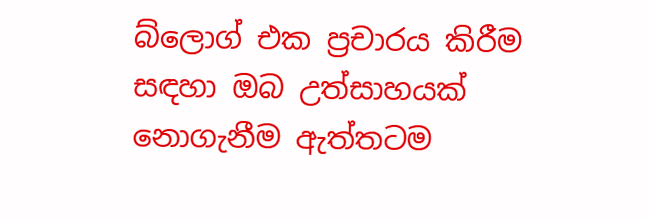බ්ලොග් එක ප්‍රචාරය කිරීම සඳහා ඔබ උත්සාහයක් නොගැනීම ඇත්තටම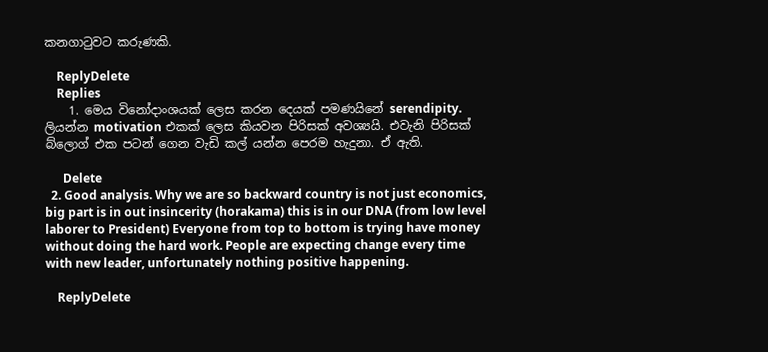කනගාටුවට කරුණකි.

    ReplyDelete
    Replies
    1. මෙය විනෝදාංශයක් ලෙස කරන දෙයක් පමණයිනේ serendipity. ලියන්න motivation එකක් ලෙස කියවන පිරිසක් අවශ්‍යයි. එවැනි පිරිසක් බ්ලොග් එක පටන් ගෙන වැඩි කල් යන්න පෙරම හැදුනා. ඒ ඇති.

      Delete
  2. Good analysis. Why we are so backward country is not just economics, big part is in out insincerity (horakama) this is in our DNA (from low level laborer to President) Everyone from top to bottom is trying have money without doing the hard work. People are expecting change every time with new leader, unfortunately nothing positive happening.

    ReplyDelete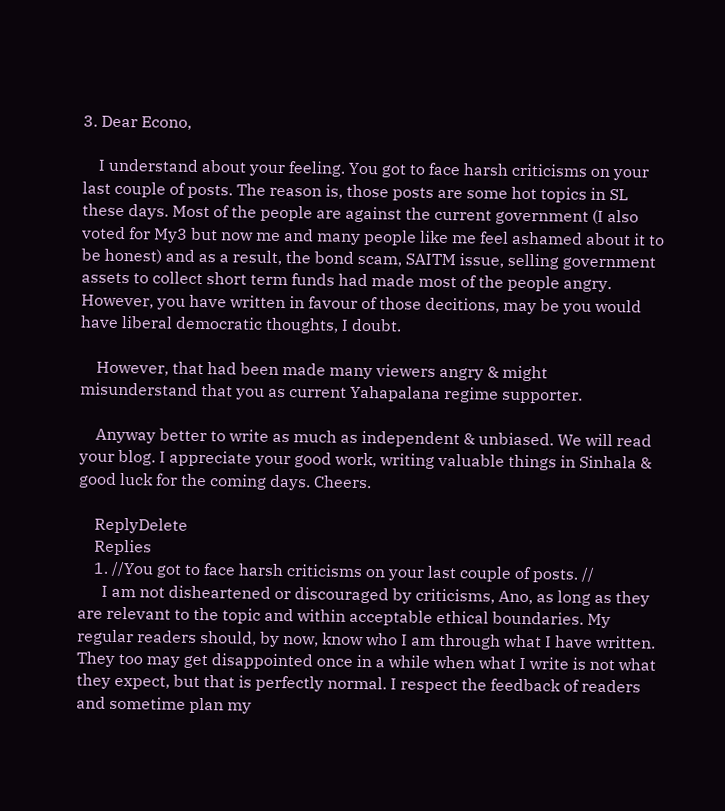3. Dear Econo,

    I understand about your feeling. You got to face harsh criticisms on your last couple of posts. The reason is, those posts are some hot topics in SL these days. Most of the people are against the current government (I also voted for My3 but now me and many people like me feel ashamed about it to be honest) and as a result, the bond scam, SAITM issue, selling government assets to collect short term funds had made most of the people angry. However, you have written in favour of those decitions, may be you would have liberal democratic thoughts, I doubt.

    However, that had been made many viewers angry & might misunderstand that you as current Yahapalana regime supporter.

    Anyway better to write as much as independent & unbiased. We will read your blog. I appreciate your good work, writing valuable things in Sinhala & good luck for the coming days. Cheers.

    ReplyDelete
    Replies
    1. //You got to face harsh criticisms on your last couple of posts. //
      I am not disheartened or discouraged by criticisms, Ano, as long as they are relevant to the topic and within acceptable ethical boundaries. My regular readers should, by now, know who I am through what I have written. They too may get disappointed once in a while when what I write is not what they expect, but that is perfectly normal. I respect the feedback of readers and sometime plan my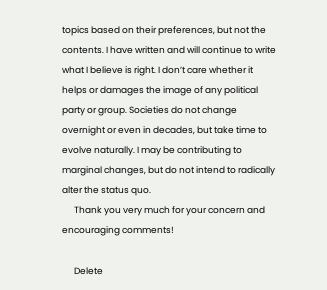topics based on their preferences, but not the contents. I have written and will continue to write what I believe is right. I don’t care whether it helps or damages the image of any political party or group. Societies do not change overnight or even in decades, but take time to evolve naturally. I may be contributing to marginal changes, but do not intend to radically alter the status quo.
      Thank you very much for your concern and encouraging comments!

      Delete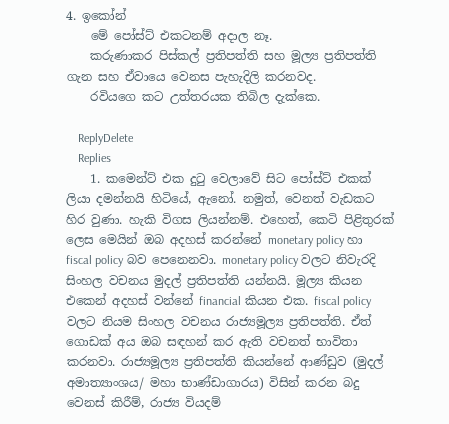4. ඉකෝන්
    මේ පෝස්ට් එකටනම් අදාල නෑ.
    කරුණාකර පිස්කල් ප්‍රතිපත්ති සහ මූල්‍ය ප්‍රතිපත්ති ගැන සහ ඒවායෙ වෙනස පැහැදිලි කරනවද.
    රවියගෙ කට උත්තරයක තිබිල දැක්කෙ.

    ReplyDelete
    Replies
    1. කමෙන්ට් එක දුටු වෙලාවේ සිට පෝස්ට් එකක් ලියා දමන්නයි හිටියේ, ඇනෝ. නමුත්, වෙනත් වැඩකට හිර වුණා. හැකි විගස ලියන්නම්. එහෙත්, කෙටි පිළිතුරක් ලෙස මෙයින් ඔබ අදහස් කරන්නේ monetary policy හා fiscal policy බව පෙනෙනවා. monetary policy වලට නිවැරදි සිංහල වචනය මුදල් ප්‍රතිපත්ති යන්නයි. මූල්‍ය කියන එකෙන් අදහස් වන්නේ financial කියන එක. fiscal policy වලට නියම සිංහල වචනය රාජ්‍යමූල්‍ය ප්‍රතිපත්ති. ඒත් ගොඩක් අය ඔබ සඳහන් කර ඇති වචනත් භාවිතා කරනවා. රාජ්‍යමූල්‍ය ප්‍රතිපත්ති කියන්නේ ආණ්ඩුව (මුදල් අමාත්‍යාංශය/ මහා භාණ්ඩාගාරය) විසින් කරන බදු වෙනස් කිරීම්, රාජ්‍ය වියදම්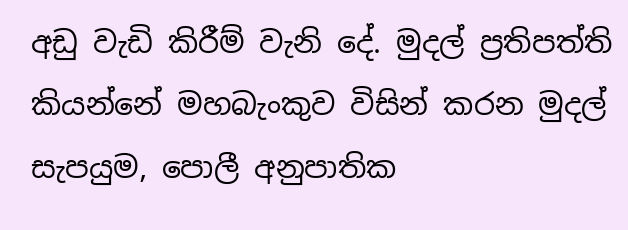අඩු වැඩි කිරීම් වැනි දේ. මුදල් ප්‍රතිපත්ති කියන්නේ මහබැංකුව විසින් කරන මුදල් සැපයුම, පොලී අනුපාතික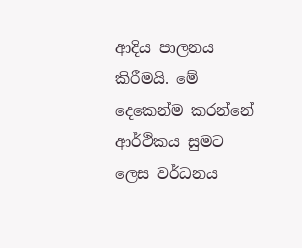ආදිය පාලනය කිරීමයි. මේ දෙකෙන්ම කරන්නේ ආර්ථිකය සුමට ලෙස වර්ධනය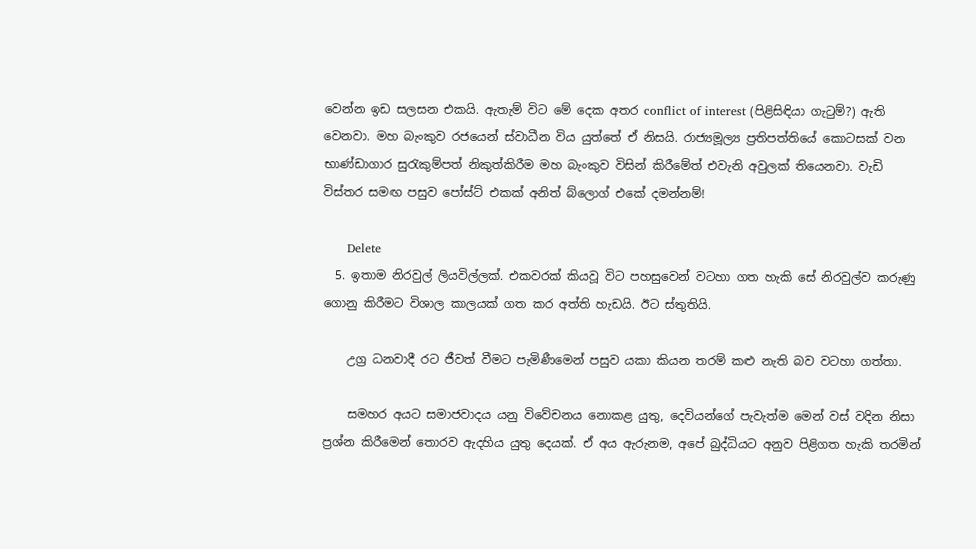වෙන්න ඉඩ සලසන එකයි. ඇතැම් විට මේ දෙක අතර conflict of interest (පිළිසිඳියා ගැටුම්?) ඇති වෙනවා. මහ බැංකුව රජයෙන් ස්වාධීන විය යුත්තේ ඒ නිසයි. රාජ්‍යමූල්‍ය ප්‍රතිපත්තියේ කොටසක් වන භාණ්ඩාගාර සුරැකුම්පත් නිකුත්කිරීම මහ බැංකුව විසින් කිරීමේත් එවැනි අවුලක් තියෙනවා. වැඩි විස්තර සමඟ පසුව පෝස්ට් එකක් අනිත් බ්ලොග් එකේ දමන්නම්!

      Delete
  5. ඉතාම නිරවුල් ලියවිල්ලක්. එකවරක් කියවූ විට පහසුවෙන් වටහා ගත හැකි සේ නිරවුල්ව කරුණු ගොනු කිරීමට විශාල කාලයක් ගත කර අත්ති හැඩයි. ඊට ස්තුතියි.

    උග්‍ර ධනවාදී රට ජීවත් වීමට පැමිණීමෙන් පසුව යකා කියන තරම් කළු නැති බව වටහා ගත්තා.

    සමහර අයට සමාජවාදය යනු විවේචනය නොකළ යුතු, දෙවියන්ගේ පැවැත්ම මෙන් වස් වදින නිසා ප්‍රශ්න කිරීමෙන් තොරව ඇදහිය යුතු දෙයක්. ඒ අය ඇරුනම, අපේ බුද්ධියට අනුව පිළිගත හැකි තරමින්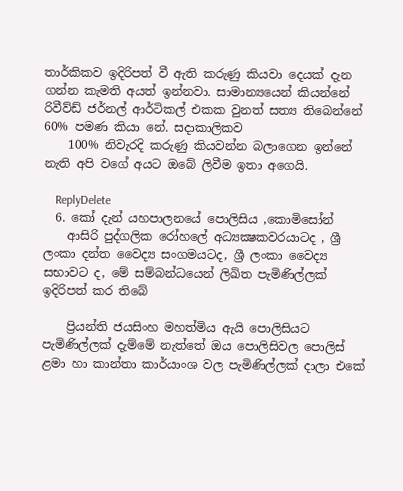තාර්කිකව ඉදිරිපත් වී ඇති කරුණු කියවා දෙයක් දැන ගන්න කැමති අයත් ඉන්නවා. සාමාන්‍යයෙන් කියන්නේ රිවීව්ඩ් ජර්නල් ආර්ටිකල් එකක වුනත් සත්‍ය තිබෙන්නේ 60% පමණ කියා නේ. සදාකාලිකව
    100% නිවැරදි කරුණු කියවන්න බලාගෙන ඉන්නේ නැති අපි වගේ අයට ඔබේ ලිවීම ඉතා අගෙයි.

    ReplyDelete
  6. කෝ දැන් යහපාලනයේ පොලිසිය ,කොමිසෝන්
    ආසිරි පුද්ගලික රෝහලේ අධ්‍යක්‍ෂකවරයාටද , ශ්‍රී ලංකා දන්ත වෛද්‍ය සංගමයටද, ශ්‍රී ලංකා වෛද්‍ය සභාවට ද, මේ සම්බන්ධයෙන් ලිඛිත පැමිණිල්ලක් ඉදිරිපත් කර තිබේ

    ප්‍රියන්ති ජයසිංහ මහත්මිය ඇයි පොලිසියට පැමිණිල්ලක් දැම්මේ නැත්තේ ඔය පොලිසිවල පොලිස් ළමා හා කාන්තා කාර්යාංශ වල පැමිණිල්ලක් දාලා එකේ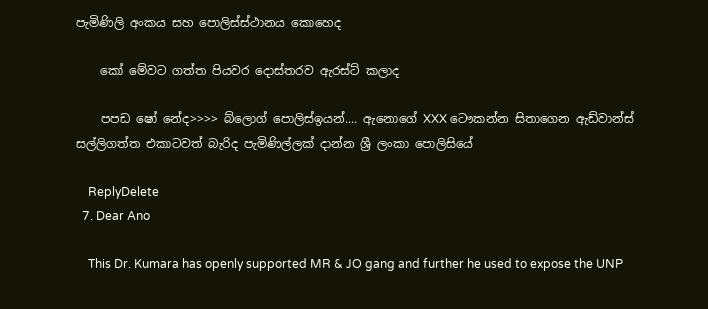පැමිණිලි අංකය සහ පොලිස්ස්ථානය කොහෙද

    කෝ මේවට ගත්ත පියවර දොස්තරව ඇරස්ට් කලාද

    පපඩ ෂෝ නේද>>>> බ්ලොග් පොලිස්ඉයන්.... ඇනොගේ XXX ටෞකන්න සිතාගෙන ඇඩ්වාන්ස් සල්ලිගත්ත එකාටවත් බැරිද පැමිණිල්ලක් දාන්න ශ්‍රී ලංකා පොලිසියේ

    ReplyDelete
  7. Dear Ano

    This Dr. Kumara has openly supported MR & JO gang and further he used to expose the UNP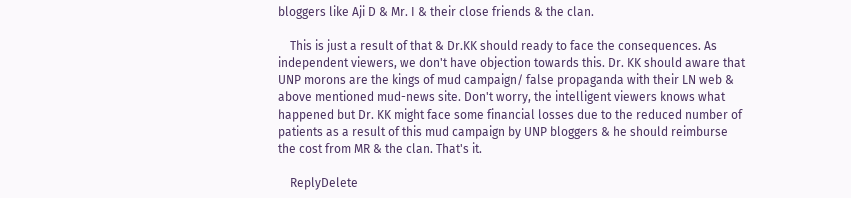bloggers like Aji D & Mr. I & their close friends & the clan.

    This is just a result of that & Dr.KK should ready to face the consequences. As independent viewers, we don't have objection towards this. Dr. KK should aware that UNP morons are the kings of mud campaign/ false propaganda with their LN web & above mentioned mud-news site. Don't worry, the intelligent viewers knows what happened but Dr. KK might face some financial losses due to the reduced number of patients as a result of this mud campaign by UNP bloggers & he should reimburse the cost from MR & the clan. That's it.

    ReplyDelete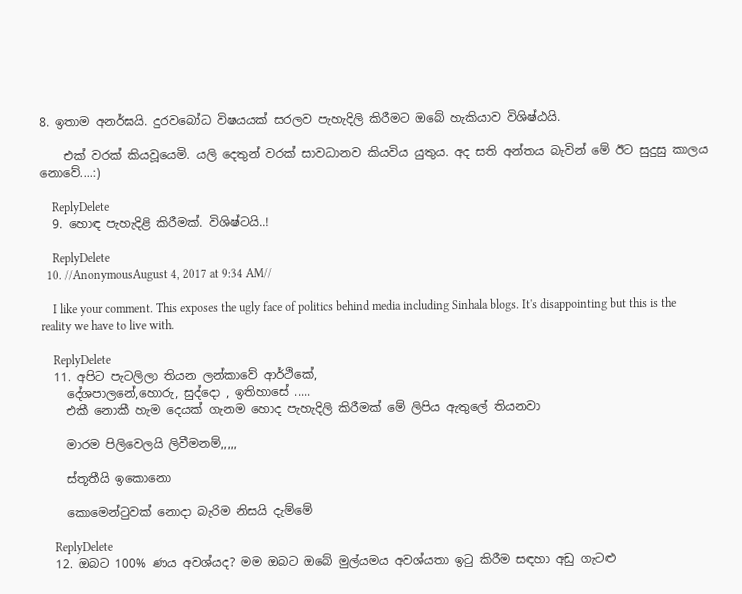8. ඉතාම අනර්ඝයි. දුරවබෝධ විෂයයක් සරලව පැහැදිලි කිරීමට ඔබේ හැකියාව විශිෂ්ඨයි.

    එක් වරක් කියවූයෙමි. යලි දෙතුන් වරක් සාවධානව කියවිය යුතුය. අද සති අන්තය බැවින් මේ ඊට සුදුසු කාලය නොවේ....:)

    ReplyDelete
  9. හොඳ පැහැදිළි කිරීමක්. විශිෂ්ටයි..!

    ReplyDelete
  10. //AnonymousAugust 4, 2017 at 9:34 AM//

    I like your comment. This exposes the ugly face of politics behind media including Sinhala blogs. It's disappointing but this is the reality we have to live with.

    ReplyDelete
  11. අපිට පැටලිලා තියන ලන්කාවේ ආර්ථිකේ,
    දේශපාලනේ,හොරු, සුද්දො , ඉතිහාසේ .....
    එකී නොකී හැම දෙයක් ගැනම හොද පැහැදිලි කිරීමක් මේ ලිපිය ඇතුලේ තියනවා

    මාරම පිලිවෙලයි ලිවීමනම්,,,,,

    ස්තූතීයි ඉකොනො

    කොමෙන්ටුවක් නොදා බැරිම නිසයි දැම්මේ

    ReplyDelete
  12. ඔබට 100% ණය අවශ්යද? මම ඔබට ඔබේ මුල්යමය අවශ්යතා ඉටු කිරීම සඳහා අඩු ගැටළු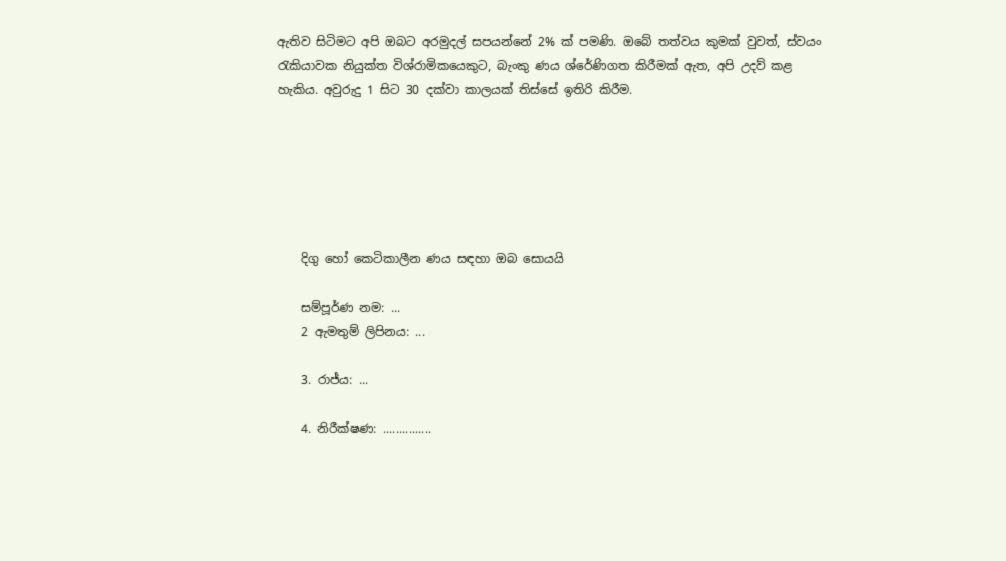ඇතිව සිටිමට අපි ඔබට අරමුදල් සපයන්නේ 2% ක් පමණි. ඔබේ තත්වය කුමක් වුවත්, ස්වයං රැකියාවක නියුක්ත විශ්රාමිකයෙකුට, බැංකු ණය ශ්රේණිගත කිරීමක් ඇත, අපි උදව් කළ හැකිය. අවුරුදු 1 සිට 30 දක්වා කාලයක් තිස්සේ ඉතිරි කිරීම.






    දිගු හෝ කෙටිකාලීන ණය සඳහා ඔබ සොයයි

    සම්පූර්ණ නම: ...
    2 ඇමතුම් ලිපිනය: ...

    3. රාජ්ය: ...

    4. නිරීක්ෂණ: ...............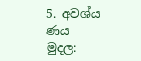5. අවශ්ය ණය මුදල: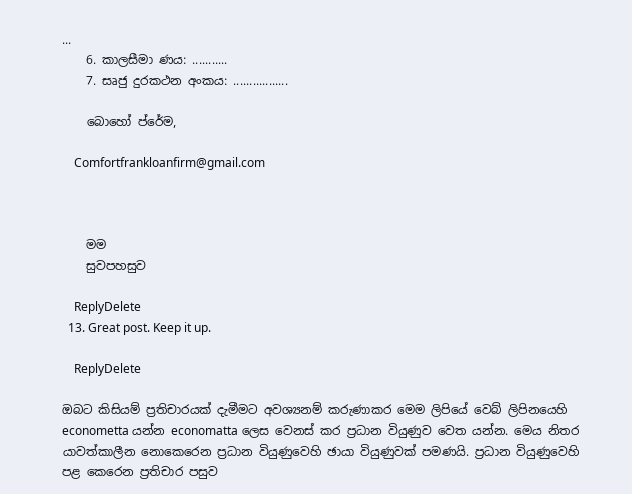...
    6. කාලසීමා ණය: ...........
    7. සෘජු දුරකථන අංකය: .................

    බොහෝ ප්රේම,

    Comfortfrankloanfirm@gmail.com



    මම
    සුවපහසුව

    ReplyDelete
  13. Great post. Keep it up.

    ReplyDelete

ඔබට කිසියම් ප්‍රතිචාරයක් දැමීමට අවශ්‍යනම් කරුණාකර මෙම ලිපියේ වෙබ් ලිපිනයෙහි econometta යන්න economatta ලෙස වෙනස් කර ප්‍රධාන වියුණුව වෙත යන්න. මෙය නිතර යාවත්කාලීන නොකෙරෙන ප්‍රධාන වියුණුවෙහි ඡායා වියුණුවක් පමණයි. ප්‍රධාන වියුණුවෙහි පළ කෙරෙන ප්‍රතිචාර පසුව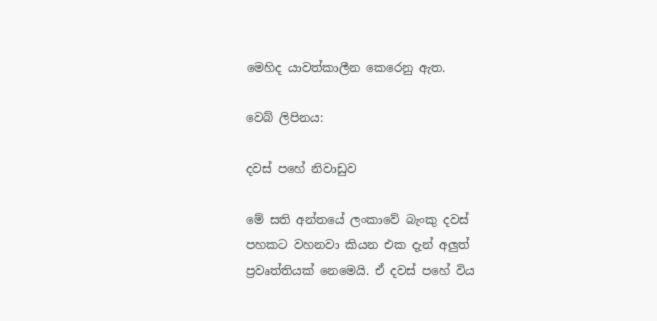මෙහිද යාවත්කාලීන කෙරෙනු ඇත.

වෙබ් ලිපිනය:

දවස් පහේ නිවාඩුව

මේ සති අන්තයේ ලංකාවේ බැංකු දවස් පහකට වහනවා කියන එක දැන් අලුත් ප්‍රවෘත්තියක් නෙමෙයි. ඒ දවස් පහේ විය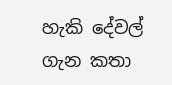හැකි දේවල් ගැන කතා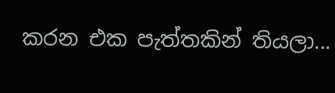කරන එක පැත්තකින් තියලා...